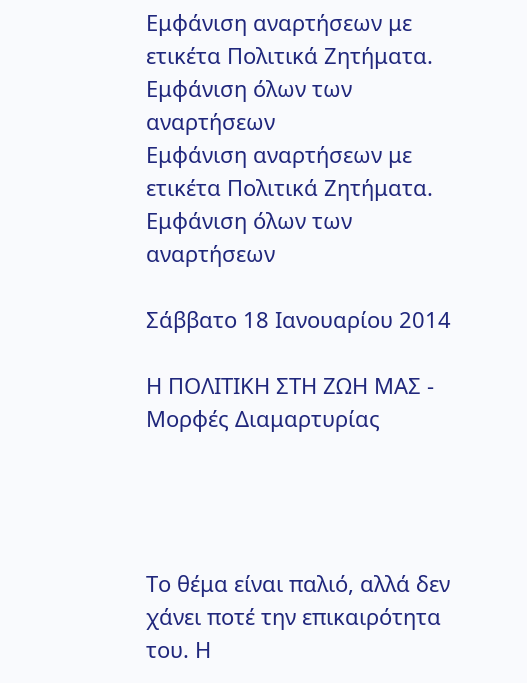Εμφάνιση αναρτήσεων με ετικέτα Πολιτικά Ζητήματα. Εμφάνιση όλων των αναρτήσεων
Εμφάνιση αναρτήσεων με ετικέτα Πολιτικά Ζητήματα. Εμφάνιση όλων των αναρτήσεων

Σάββατο 18 Ιανουαρίου 2014

Η ΠΟΛΙΤΙΚΗ ΣΤΗ ΖΩΗ ΜΑΣ - Μορφές Διαμαρτυρίας




Το θέμα είναι παλιό, αλλά δεν χάνει ποτέ την επικαιρότητα του. Η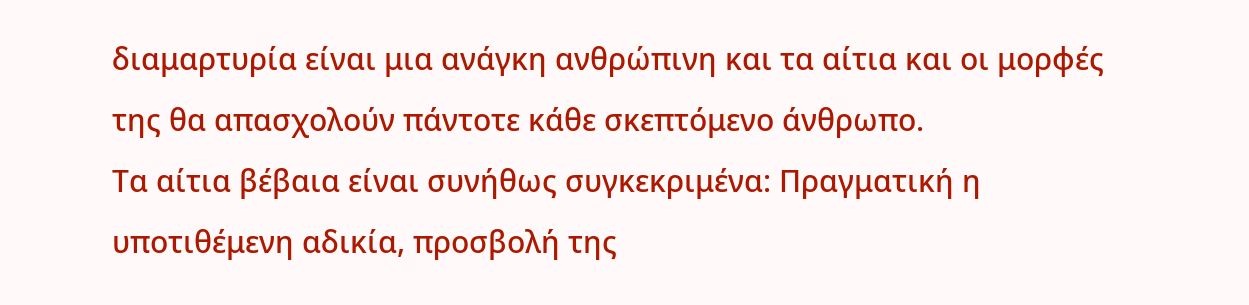διαμαρτυρία είναι μια ανάγκη ανθρώπινη και τα αίτια και οι μορφές της θα απασχολούν πάντοτε κάθε σκεπτόμενο άνθρωπο.
Τα αίτια βέβαια είναι συνήθως συγκεκριμένα: Πραγματική η υποτιθέμενη αδικία, προσβολή της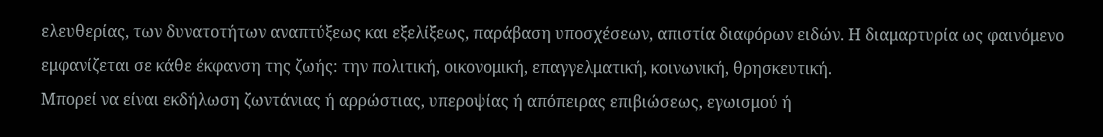ελευθερίας, των δυνατοτήτων αναπτύξεως και εξελίξεως, παράβαση υποσχέσεων, απιστία διαφόρων ειδών. Η διαμαρτυρία ως φαινόμενο εμφανίζεται σε κάθε έκφανση της ζωής: την πολιτική, οικονομική, επαγγελματική, κοινωνική, θρησκευτική.
Μπορεί να είναι εκδήλωση ζωντάνιας ή αρρώστιας, υπεροψίας ή απόπειρας επιβιώσεως, εγωισμού ή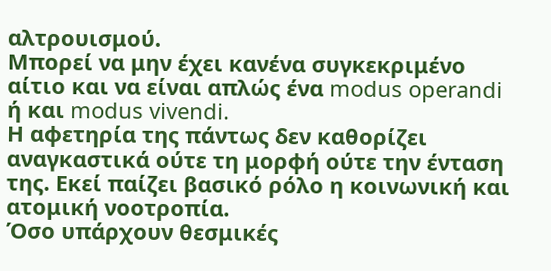αλτρουισμού.
Μπορεί να μην έχει κανένα συγκεκριμένο αίτιο και να είναι απλώς ένα modus operandi ή και modus vivendi.
Η αφετηρία της πάντως δεν καθορίζει αναγκαστικά ούτε τη μορφή ούτε την ένταση της. Εκεί παίζει βασικό ρόλο η κοινωνική και ατομική νοοτροπία.
Όσο υπάρχουν θεσμικές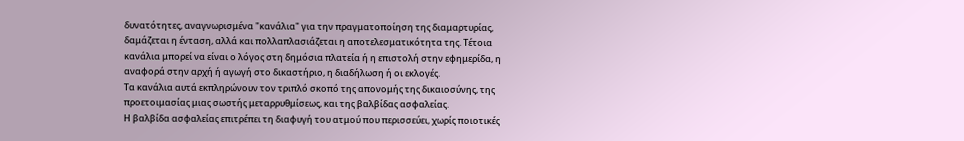δυνατότητες, αναγνωρισμένα "κανάλια" για την πραγματοποίηση της διαμαρτυρίας, δαμάζεται η ένταση, αλλά και πολλαπλασιάζεται η αποτελεσματικότητα της. Τέτοια κανάλια μπορεί να είναι ο λόγος στη δημόσια πλατεία ή η επιστολή στην εφημερίδα, η αναφορά στην αρχή ή αγωγή στο δικαστήριο, η διαδήλωση ή οι εκλογές.
Τα κανάλια αυτά εκπληρώνουν τον τριπλό σκοπό της απονομής της δικαιοσύνης, της προετοιμασίας μιας σωστής μεταρρυθμίσεως, και της βαλβίδας ασφαλείας.
Η βαλβίδα ασφαλείας επιτρέπει τη διαφυγή του ατμού που περισσεύει, χωρίς ποιοτικές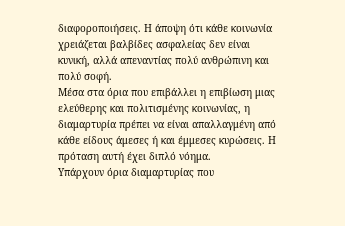διαφοροποιήσεις. Η άποψη ότι κάθε κοινωνία χρειάζεται βαλβίδες ασφαλείας δεν είναι κυνική, αλλά απεναντίας πολύ ανθρώπινη και πολύ σοφή.
Μέσα στα όρια που επιβάλλει η επιβίωση μιας ελεύθερης και πολιτισμένης κοινωνίας, η διαμαρτυρία πρέπει να είναι απαλλαγμένη από κάθε είδους άμεσες ή και έμμεσες κυρώσεις. Η πρόταση αυτή έχει διπλό νόημα.
Υπάρχουν όρια διαμαρτυρίας που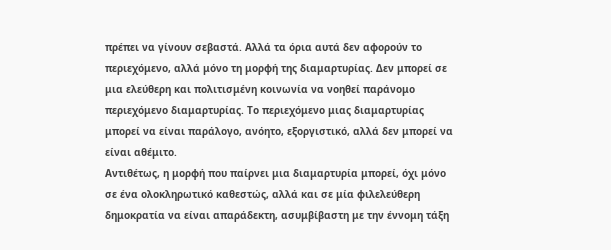πρέπει να γίνουν σεβαστά. Αλλά τα όρια αυτά δεν αφορούν το περιεχόμενο, αλλά μόνο τη μορφή της διαμαρτυρίας. Δεν μπορεί σε μια ελεύθερη και πολιτισμένη κοινωνία να νοηθεί παράνομο περιεχόμενο διαμαρτυρίας. Το περιεχόμενο μιας διαμαρτυρίας μπορεί να είναι παράλογο, ανόητο, εξοργιστικό, αλλά δεν μπορεί να είναι αθέμιτο.
Αντιθέτως, η μορφή που παίρνει μια διαμαρτυρία μπορεί, όχι μόνο σε ένα ολοκληρωτικό καθεστώς, αλλά και σε μία φιλελεύθερη δημοκρατία να είναι απαράδεκτη, ασυμβίβαστη με την έννομη τάξη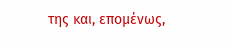της και, επομένως,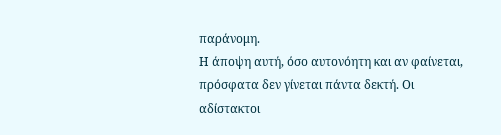παράνομη.
Η άποψη αυτή, όσο αυτονόητη και αν φαίνεται, πρόσφατα δεν γίνεται πάντα δεκτή. Οι αδίστακτοι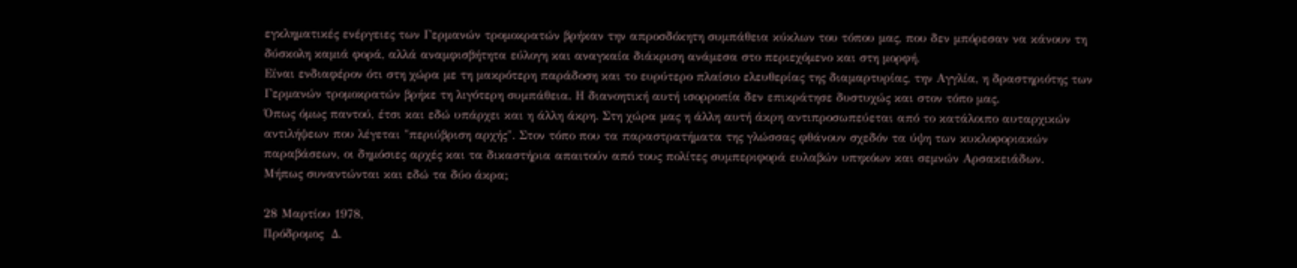εγκληματικές ενέργειες των Γερμανών τρομοκρατών βρήκαν την απροσδόκητη συμπάθεια κύκλων του τόπου μας, που δεν μπόρεσαν να κάνουν τη δύσκολη καμιά φορά, αλλά αναμφισβήτητα εύλογη και αναγκαία διάκριση ανάμεσα στο περιεχόμενο και στη μορφή.
Είναι ενδιαφέρον ότι στη χώρα με τη μακρότερη παράδοση και το ευρύτερο πλαίσιο ελευθερίας της διαμαρτυρίας, την Αγγλία, η δραστηριότης των Γερμανών τρομοκρατών βρήκε τη λιγότερη συμπάθεια. Η διανοητική αυτή ισορροπία δεν επικράτησε δυστυχώς και στον τόπο μας.
Όπως όμως παντού, έτσι και εδώ υπάρχει και η άλλη άκρη. Στη χώρα μας η άλλη αυτή άκρη αντιπροσωπεύεται από το κατάλοιπο αυταρχικών αντιλήψεων που λέγεται "περιύβριση αρχής". Στον τόπο που τα παραστρατήματα της γλώσσας φθάνουν σχεδόν τα ύψη των κυκλοφοριακών παραβάσεων, οι δημόσιες αρχές και τα δικαστήρια απαιτούν από τους πολίτες συμπεριφορά ευλαβών υπηκόων και σεμνών Αρσακειάδων.
Μήπως συναντώνται και εδώ τα δύο άκρα;

28 Μαρτίου 1978,
Πρόδρομος  Δ.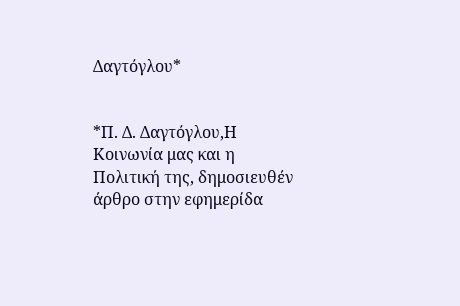Δαγτόγλου*


*Π. Δ. Δαγτόγλου,Η Κοινωνία μας και η Πολιτική της, δημοσιευθέν άρθρο στην εφημερίδα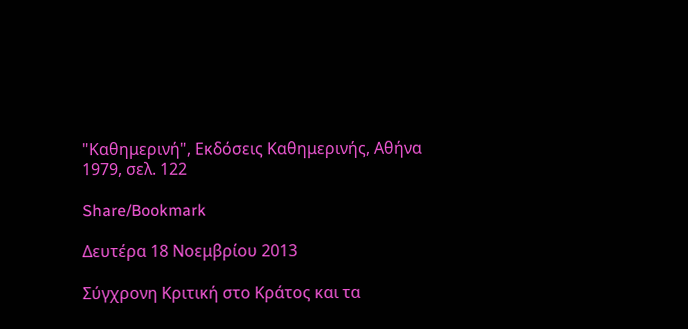"Καθημερινή", Εκδόσεις Καθημερινής, Αθήνα 1979, σελ. 122

Share/Bookmark

Δευτέρα 18 Νοεμβρίου 2013

Σύγχρονη Κριτική στο Κράτος και τα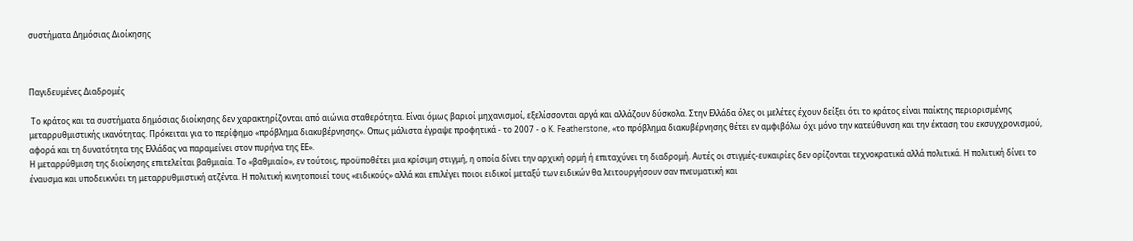συστήματα Δημόσιας Διοίκησης



Παγιδευμένες Διαδρομές

 Το κράτος και τα συστήματα δημόσιας διοίκησης δεν χαρακτηρίζονται από αιώνια σταθερότητα. Είναι όμως βαριοί μηχανισμοί, εξελίσσονται αργά και αλλάζουν δύσκολα. Στην Ελλάδα όλες οι μελέτες έχουν δείξει ότι το κράτος είναι παίκτης περιορισμένης μεταρρυθμιστικής ικανότητας. Πρόκειται για το περίφημο «πρόβλημα διακυβέρνησης». Οπως μάλιστα έγραψε προφητικά - το 2007 - ο K. Featherstone, «το πρόβλημα διακυβέρνησης θέτει εν αμφιβόλω όχι μόνο την κατεύθυνση και την έκταση του εκσυγχρονισμού, αφορά και τη δυνατότητα της Ελλάδας να παραμείνει στον πυρήνα της ΕΕ».
Η μεταρρύθμιση της διοίκησης επιτελείται βαθμιαία. Το «βαθμιαίο», εν τούτοις, προϋποθέτει μια κρίσιμη στιγμή, η οποία δίνει την αρχική ορμή ή επιταχύνει τη διαδρομή. Αυτές οι στιγμές-ευκαιρίες δεν ορίζονται τεχνοκρατικά αλλά πολιτικά. Η πολιτική δίνει το έναυσμα και υποδεικνύει τη μεταρρυθμιστική ατζέντα. Η πολιτική κινητοποιεί τους «ειδικούς» αλλά και επιλέγει ποιοι ειδικοί μεταξύ των ειδικών θα λειτουργήσουν σαν πνευματική και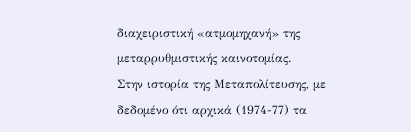διαχειριστική «ατμομηχανή» της μεταρρυθμιστικής καινοτομίας.
Στην ιστορία της Μεταπολίτευσης, με δεδομένο ότι αρχικά (1974-77) τα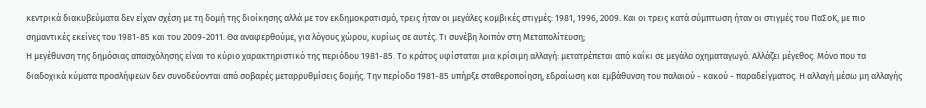κεντρικά διακυβεύματα δεν είχαν σχέση με τη δομή της διοίκησης αλλά με τον εκδημοκρατισμό, τρεις ήταν οι μεγάλες κομβικές στιγμές: 1981, 1996, 2009. Και οι τρεις κατά σύμπτωση ήταν οι στιγμές του ΠαΣοΚ, με πιο σημαντικές εκείνες του 1981-85 και του 2009-2011. Θα αναφερθούμε, για λόγους χώρου, κυρίως σε αυτές. Τι συνέβη λοιπόν στη Μεταπολίτευση;
Η μεγέθυνση της δημόσιας απασχόλησης είναι το κύριο χαρακτηριστικό της περιόδου 1981-85. Το κράτος υφίσταται μια κρίσιμη αλλαγή: μετατρέπεται από καΐκι σε μεγάλο οχηματαγωγό. Αλλάζει μέγεθος. Μόνο που τα διαδοχικά κύματα προσλήψεων δεν συνοδεύονται από σοβαρές μεταρρυθμίσεις δομής. Την περίοδο 1981-85 υπήρξε σταθεροποίηση, εδραίωση και εμβάθυνση του παλαιού - κακού - παραδείγματος. Η αλλαγή μέσω μη αλλαγής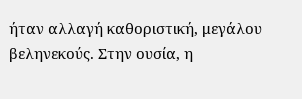ήταν αλλαγή καθοριστική, μεγάλου βεληνεκούς. Στην ουσία, η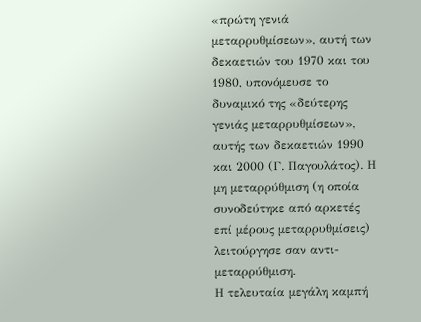«πρώτη γενιά μεταρρυθμίσεων», αυτή των δεκαετιών του 1970 και του 1980, υπονόμευσε το δυναμικό της «δεύτερης γενιάς μεταρρυθμίσεων», αυτής των δεκαετιών 1990 και 2000 (Γ. Παγουλάτος). Η μη μεταρρύθμιση (η οποία συνοδεύτηκε από αρκετές επί μέρους μεταρρυθμίσεις) λειτούργησε σαν αντι-μεταρρύθμιση.
Η τελευταία μεγάλη καμπή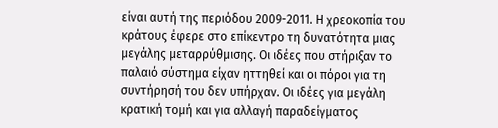είναι αυτή της περιόδου 2009-2011. Η χρεοκοπία του κράτους έφερε στο επίκεντρο τη δυνατότητα μιας μεγάλης μεταρρύθμισης. Οι ιδέες που στήριξαν το παλαιό σύστημα είχαν ηττηθεί και οι πόροι για τη συντήρησή του δεν υπήρχαν. Οι ιδέες για μεγάλη κρατική τομή και για αλλαγή παραδείγματος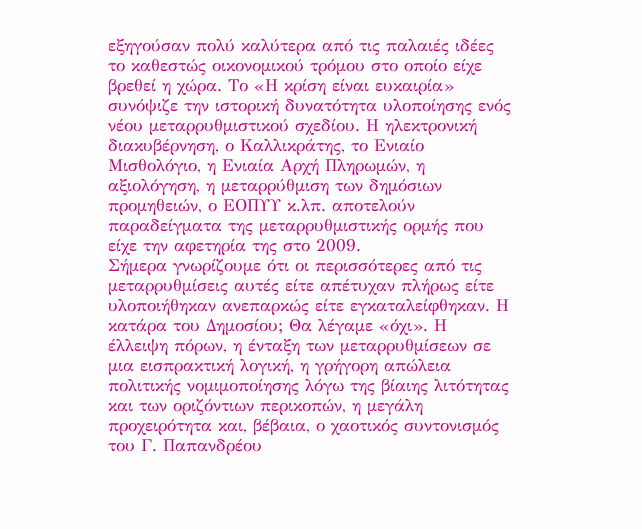εξηγούσαν πολύ καλύτερα από τις παλαιές ιδέες το καθεστώς οικονομικού τρόμου στο οποίο είχε βρεθεί η χώρα. Το «Η κρίση είναι ευκαιρία» συνόψιζε την ιστορική δυνατότητα υλοποίησης ενός νέου μεταρρυθμιστικού σχεδίου. Η ηλεκτρονική διακυβέρνηση, ο Καλλικράτης, το Ενιαίο Μισθολόγιο, η Ενιαία Αρχή Πληρωμών, η αξιολόγηση, η μεταρρύθμιση των δημόσιων προμηθειών, ο ΕΟΠΥΥ κ.λπ. αποτελούν παραδείγματα της μεταρρυθμιστικής ορμής που είχε την αφετηρία της στο 2009.
Σήμερα γνωρίζουμε ότι οι περισσότερες από τις μεταρρυθμίσεις αυτές είτε απέτυχαν πλήρως είτε υλοποιήθηκαν ανεπαρκώς είτε εγκαταλείφθηκαν. Η κατάρα του Δημοσίου; Θα λέγαμε «όχι». Η έλλειψη πόρων, η ένταξη των μεταρρυθμίσεων σε μια εισπρακτική λογική, η γρήγορη απώλεια πολιτικής νομιμοποίησης λόγω της βίαιης λιτότητας και των οριζόντιων περικοπών, η μεγάλη προχειρότητα και, βέβαια, ο χαοτικός συντονισμός του Γ. Παπανδρέου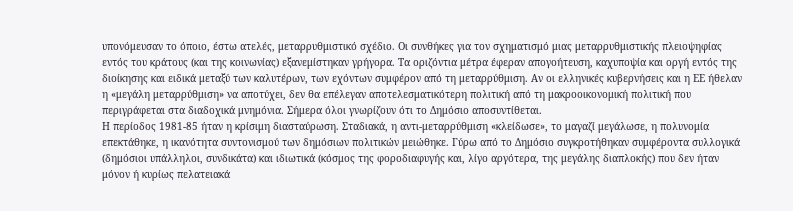υπονόμευσαν το όποιο, έστω ατελές, μεταρρυθμιστικό σχέδιο. Οι συνθήκες για τον σχηματισμό μιας μεταρρυθμιστικής πλειοψηφίας εντός του κράτους (και της κοινωνίας) εξανεμίστηκαν γρήγορα. Τα οριζόντια μέτρα έφεραν απογοήτευση, καχυποψία και οργή εντός της διοίκησης και ειδικά μεταξύ των καλυτέρων, των εχόντων συμφέρον από τη μεταρρύθμιση. Αν οι ελληνικές κυβερνήσεις και η ΕΕ ήθελαν η «μεγάλη μεταρρύθμιση» να αποτύχει, δεν θα επέλεγαν αποτελεσματικότερη πολιτική από τη μακροοικονομική πολιτική που περιγράφεται στα διαδοχικά μνημόνια. Σήμερα όλοι γνωρίζουν ότι το Δημόσιο αποσυντίθεται.
Η περίοδος 1981-85 ήταν η κρίσιμη διασταύρωση. Σταδιακά, η αντι-μεταρρύθμιση «κλείδωσε», το μαγαζί μεγάλωσε, η πολυνομία επεκτάθηκε, η ικανότητα συντονισμού των δημόσιων πολιτικών μειώθηκε. Γύρω από το Δημόσιο συγκροτήθηκαν συμφέροντα συλλογικά (δημόσιοι υπάλληλοι, συνδικάτα) και ιδιωτικά (κόσμος της φοροδιαφυγής και, λίγο αργότερα, της μεγάλης διαπλοκής) που δεν ήταν μόνον ή κυρίως πελατειακά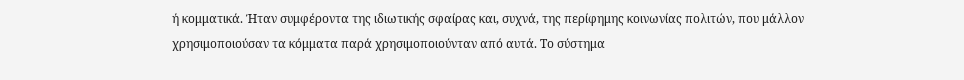ή κομματικά. Ήταν συμφέροντα της ιδιωτικής σφαίρας και, συχνά, της περίφημης κοινωνίας πολιτών, που μάλλον χρησιμοποιούσαν τα κόμματα παρά χρησιμοποιούνταν από αυτά. Το σύστημα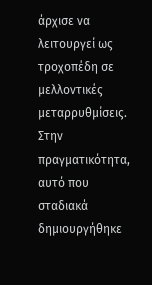άρχισε να λειτουργεί ως τροχοπέδη σε μελλοντικές μεταρρυθμίσεις. Στην πραγματικότητα, αυτό που σταδιακά δημιουργήθηκε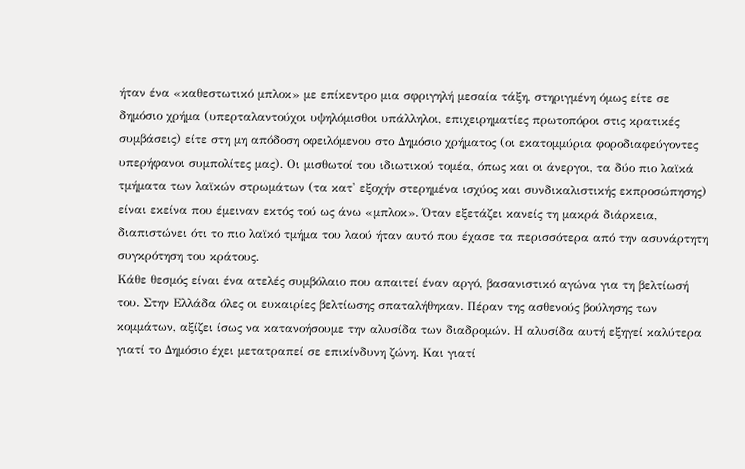ήταν ένα «καθεστωτικό μπλοκ» με επίκεντρο μια σφριγηλή μεσαία τάξη, στηριγμένη όμως είτε σε δημόσιο χρήμα (υπερταλαντούχοι υψηλόμισθοι υπάλληλοι, επιχειρηματίες πρωτοπόροι στις κρατικές συμβάσεις) είτε στη μη απόδοση οφειλόμενου στο Δημόσιο χρήματος (οι εκατομμύρια φοροδιαφεύγοντες υπερήφανοι συμπολίτες μας). Οι μισθωτοί του ιδιωτικού τομέα, όπως και οι άνεργοι, τα δύο πιο λαϊκά τμήματα των λαϊκών στρωμάτων (τα κατ' εξοχήν στερημένα ισχύος και συνδικαλιστικής εκπροσώπησης) είναι εκείνα που έμειναν εκτός τού ως άνω «μπλοκ». Όταν εξετάζει κανείς τη μακρά διάρκεια, διαπιστώνει ότι το πιο λαϊκό τμήμα του λαού ήταν αυτό που έχασε τα περισσότερα από την ασυνάρτητη συγκρότηση του κράτους.
Κάθε θεσμός είναι ένα ατελές συμβόλαιο που απαιτεί έναν αργό, βασανιστικό αγώνα για τη βελτίωσή του. Στην Ελλάδα όλες οι ευκαιρίες βελτίωσης σπαταλήθηκαν. Πέραν της ασθενούς βούλησης των κομμάτων, αξίζει ίσως να κατανοήσουμε την αλυσίδα των διαδρομών. Η αλυσίδα αυτή εξηγεί καλύτερα γιατί το Δημόσιο έχει μετατραπεί σε επικίνδυνη ζώνη. Και γιατί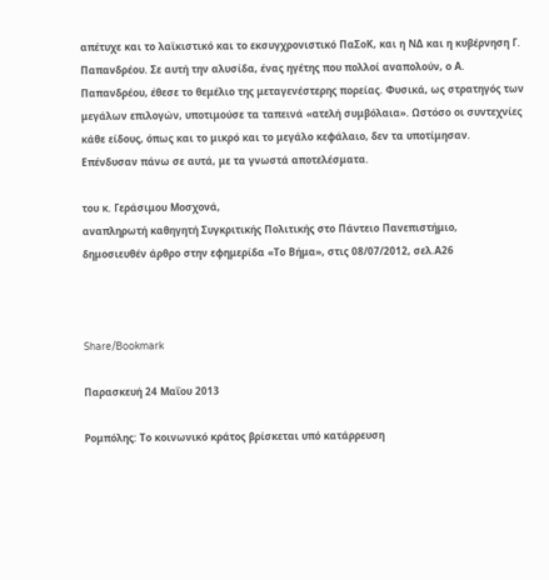απέτυχε και το λαϊκιστικό και το εκσυγχρονιστικό ΠαΣοΚ, και η ΝΔ και η κυβέρνηση Γ. Παπανδρέου. Σε αυτή την αλυσίδα, ένας ηγέτης που πολλοί αναπολούν, ο Α. Παπανδρέου, έθεσε το θεμέλιο της μεταγενέστερης πορείας. Φυσικά, ως στρατηγός των μεγάλων επιλογών, υποτιμούσε τα ταπεινά «ατελή συμβόλαια». Ωστόσο οι συντεχνίες κάθε είδους, όπως και το μικρό και το μεγάλο κεφάλαιο, δεν τα υποτίμησαν. Επένδυσαν πάνω σε αυτά, με τα γνωστά αποτελέσματα.

του κ. Γεράσιμου Μοσχονά,
αναπληρωτή καθηγητή Συγκριτικής Πολιτικής στο Πάντειο Πανεπιστήμιο,
δημοσιευθέν άρθρο στην εφημερίδα «Το Βήμα», στις 08/07/2012, σελ.Α26



Share/Bookmark

Παρασκευή 24 Μαΐου 2013

Ρομπόλης: Το κοινωνικό κράτος βρίσκεται υπό κατάρρευση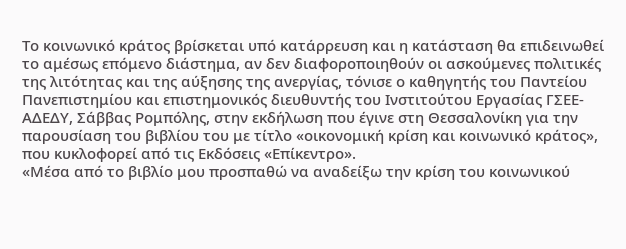Το κοινωνικό κράτος βρίσκεται υπό κατάρρευση και η κατάσταση θα επιδεινωθεί το αμέσως επόμενο διάστημα, αν δεν διαφοροποιηθούν οι ασκούμενες πολιτικές της λιτότητας και της αύξησης της ανεργίας, τόνισε ο καθηγητής του Παντείου Πανεπιστημίου και επιστημονικός διευθυντής του Ινστιτούτου Εργασίας ΓΣΕΕ-ΑΔΕΔΥ, Σάββας Ρομπόλης, στην εκδήλωση που έγινε στη Θεσσαλονίκη για την παρουσίαση του βιβλίου του με τίτλο «οικονομική κρίση και κοινωνικό κράτος», που κυκλοφορεί από τις Εκδόσεις «Επίκεντρο».
«Μέσα από το βιβλίο μου προσπαθώ να αναδείξω την κρίση του κοινωνικού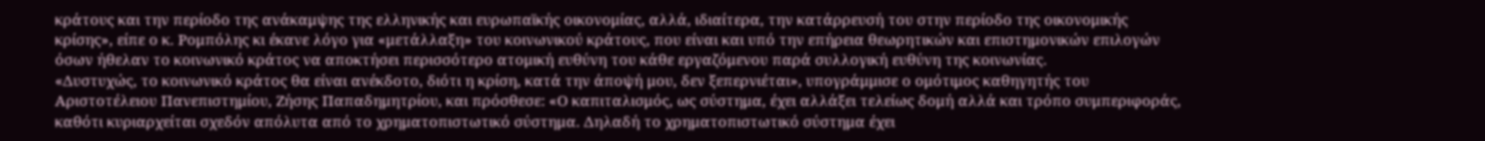κράτους και την περίοδο της ανάκαμψης της ελληνικής και ευρωπαϊκής οικονομίας, αλλά, ιδιαίτερα, την κατάρρευσή του στην περίοδο της οικονομικής κρίσης», είπε ο κ. Ρομπόλης κι έκανε λόγο για «μετάλλαξη» του κοινωνικού κράτους, που είναι και υπό την επήρεια θεωρητικών και επιστημονικών επιλογών όσων ήθελαν το κοινωνικό κράτος να αποκτήσει περισσότερο ατομική ευθύνη του κάθε εργαζόμενου παρά συλλογική ευθύνη της κοινωνίας.
«Δυστυχώς, το κοινωνικό κράτος θα είναι ανέκδοτο, διότι η κρίση, κατά την άποψή μου, δεν ξεπερνιέται», υπογράμμισε ο ομότιμος καθηγητής του Αριστοτέλειου Πανεπιστημίου, Ζήσης Παπαδημητρίου, και πρόσθεσε: «Ο καπιταλισμός, ως σύστημα, έχει αλλάξει τελείως δομή αλλά και τρόπο συμπεριφοράς, καθότι κυριαρχείται σχεδόν απόλυτα από το χρηματοπιστωτικό σύστημα. Δηλαδή το χρηματοπιστωτικό σύστημα έχει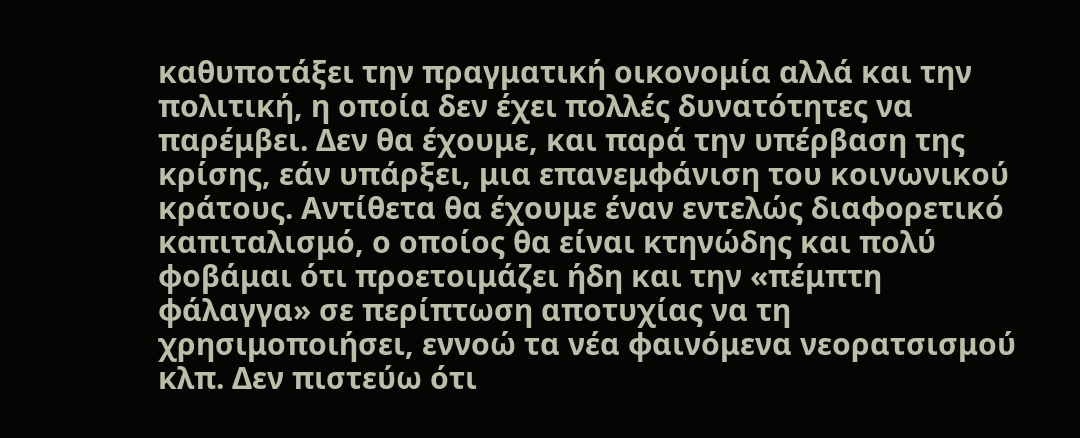καθυποτάξει την πραγματική οικονομία αλλά και την πολιτική, η οποία δεν έχει πολλές δυνατότητες να παρέμβει. Δεν θα έχουμε, και παρά την υπέρβαση της κρίσης, εάν υπάρξει, μια επανεμφάνιση του κοινωνικού κράτους. Αντίθετα θα έχουμε έναν εντελώς διαφορετικό καπιταλισμό, ο οποίος θα είναι κτηνώδης και πολύ φοβάμαι ότι προετοιμάζει ήδη και την «πέμπτη φάλαγγα» σε περίπτωση αποτυχίας να τη χρησιμοποιήσει, εννοώ τα νέα φαινόμενα νεορατσισμού κλπ. Δεν πιστεύω ότι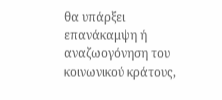θα υπάρξει επανάκαμψη ή αναζωογόνηση του κοινωνικού κράτους,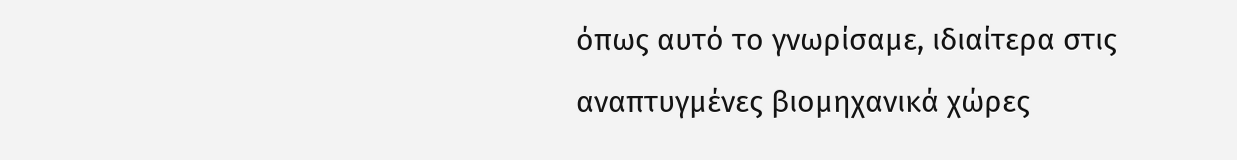όπως αυτό το γνωρίσαμε, ιδιαίτερα στις αναπτυγμένες βιομηχανικά χώρες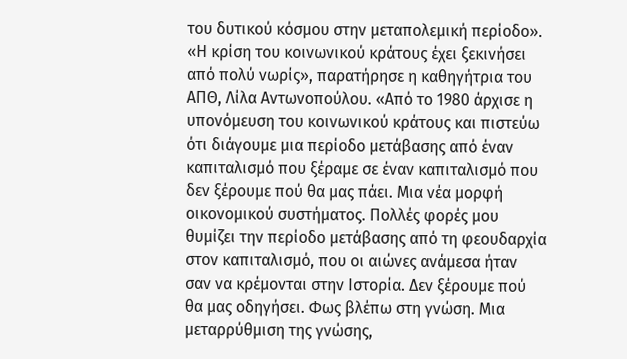του δυτικού κόσμου στην μεταπολεμική περίοδο».
«Η κρίση του κοινωνικού κράτους έχει ξεκινήσει από πολύ νωρίς», παρατήρησε η καθηγήτρια του ΑΠΘ, Λίλα Αντωνοπούλου. «Από το 1980 άρχισε η υπονόμευση του κοινωνικού κράτους και πιστεύω ότι διάγουμε μια περίοδο μετάβασης από έναν καπιταλισμό που ξέραμε σε έναν καπιταλισμό που δεν ξέρουμε πού θα μας πάει. Μια νέα μορφή οικονομικού συστήματος. Πολλές φορές μου θυμίζει την περίοδο μετάβασης από τη φεουδαρχία στον καπιταλισμό, που οι αιώνες ανάμεσα ήταν σαν να κρέμονται στην Ιστορία. Δεν ξέρουμε πού θα μας οδηγήσει. Φως βλέπω στη γνώση. Μια μεταρρύθμιση της γνώσης,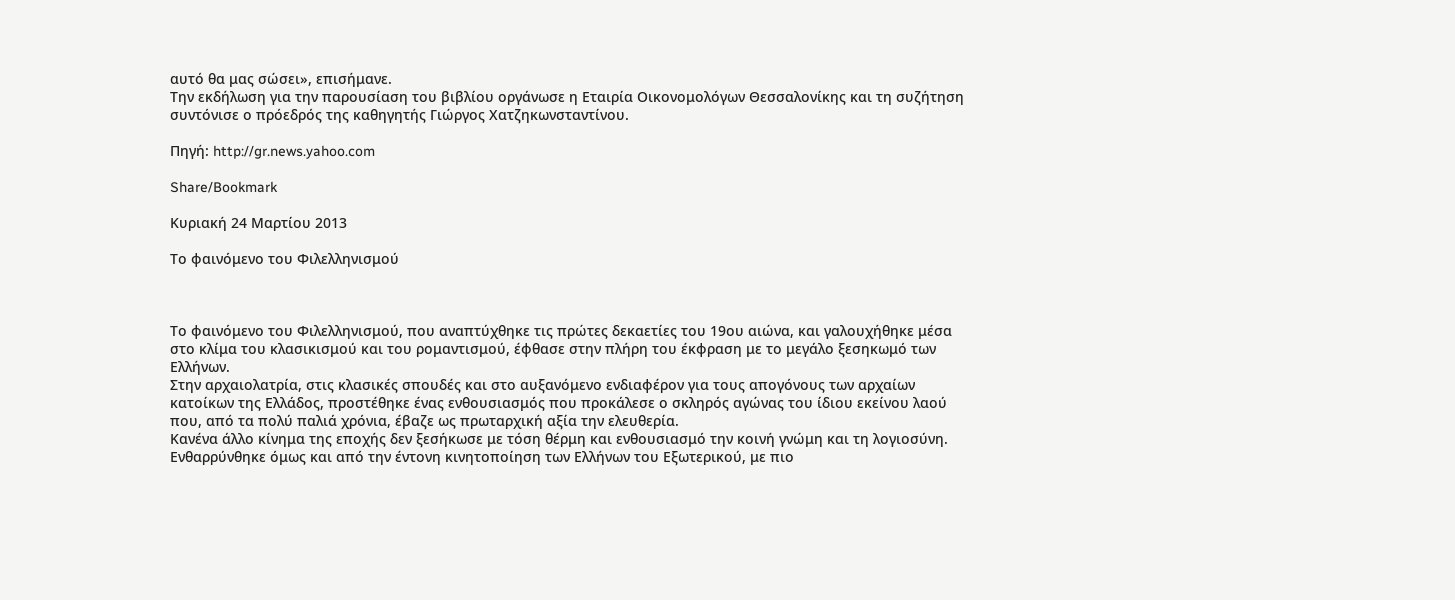αυτό θα μας σώσει», επισήμανε.
Την εκδήλωση για την παρουσίαση του βιβλίου οργάνωσε η Εταιρία Οικονομολόγων Θεσσαλονίκης και τη συζήτηση συντόνισε ο πρόεδρός της καθηγητής Γιώργος Χατζηκωνσταντίνου.

Πηγή: http://gr.news.yahoo.com

Share/Bookmark

Κυριακή 24 Μαρτίου 2013

Το φαινόμενο του Φιλελληνισμού



Το φαινόμενο του Φιλελληνισμού, που αναπτύχθηκε τις πρώτες δεκαετίες του 19ου αιώνα, και γαλουχήθηκε μέσα στο κλίμα του κλασικισμού και του ρομαντισμού, έφθασε στην πλήρη του έκφραση με το μεγάλο ξεσηκωμό των Ελλήνων.
Στην αρχαιολατρία, στις κλασικές σπουδές και στο αυξανόμενο ενδιαφέρον για τους απογόνους των αρχαίων κατοίκων της Ελλάδος, προστέθηκε ένας ενθουσιασμός που προκάλεσε ο σκληρός αγώνας του ίδιου εκείνου λαού που, από τα πολύ παλιά χρόνια, έβαζε ως πρωταρχική αξία την ελευθερία.
Κανένα άλλο κίνημα της εποχής δεν ξεσήκωσε με τόση θέρμη και ενθουσιασμό την κοινή γνώμη και τη λογιοσύνη. Ενθαρρύνθηκε όμως και από την έντονη κινητοποίηση των Ελλήνων του Εξωτερικού, με πιο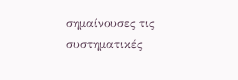σημαίνουσες τις συστηματικές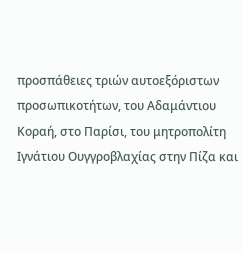προσπάθειες τριών αυτοεξόριστων προσωπικοτήτων, του Αδαμάντιου Κοραή, στο Παρίσι, του μητροπολίτη Ιγνάτιου Ουγγροβλαχίας στην Πίζα και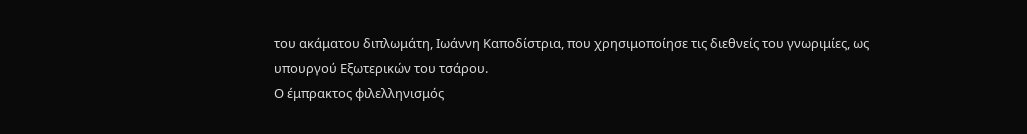του ακάματου διπλωμάτη, Ιωάννη Καποδίστρια, που χρησιμοποίησε τις διεθνείς του γνωριμίες, ως υπουργού Εξωτερικών του τσάρου.
Ο έμπρακτος φιλελληνισμός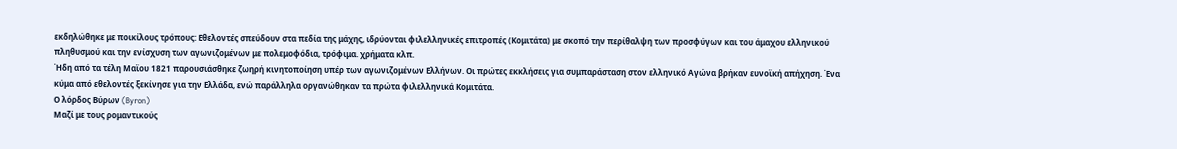εκδηλώθηκε με ποικίλους τρόπους: Εθελοντές σπεύδουν στα πεδία της μάχης, ιδρύονται φιλελληνικές επιτροπές (Κομιτάτα) με σκοπό την περίθαλψη των προσφύγων και του άμαχου ελληνικού πληθυσμού και την ενίσχυση των αγωνιζομένων με πολεμοφόδια, τρόφιμα. χρήματα κλπ.
Ήδη από τα τέλη Μαϊου 1821 παρουσιάσθηκε ζωηρή κινητοποίηση υπέρ των αγωνιζομένων Ελλήνων. Οι πρώτες εκκλήσεις για συμπαράσταση στον ελληνικό Αγώνα βρήκαν ευνοϊκή απήχηση. Ένα κύμα από εθελοντές ξεκίνησε για την Ελλάδα, ενώ παράλληλα οργανώθηκαν τα πρώτα φιλελληνικά Κομιτάτα.
Ο λόρδος Βύρων (Byron)
Μαζί με τους ρομαντικούς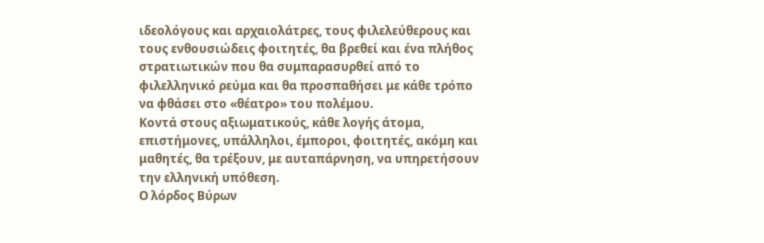ιδεολόγους και αρχαιολάτρες, τους φιλελεύθερους και τους ενθουσιώδεις φοιτητές, θα βρεθεί και ένα πλήθος στρατιωτικών που θα συμπαρασυρθεί από το φιλελληνικό ρεύμα και θα προσπαθήσει με κάθε τρόπο να φθάσει στο «θέατρο» του πολέμου.
Κοντά στους αξιωματικούς, κάθε λογής άτομα, επιστήμονες, υπάλληλοι, έμποροι, φοιτητές, ακόμη και μαθητές, θα τρέξουν, με αυταπάρνηση, να υπηρετήσουν την ελληνική υπόθεση.
Ο λόρδος Βύρων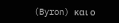(Byron) και ο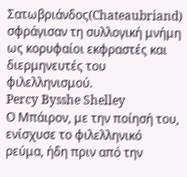Σατωβριάνδος(Chateaubriand) σφράγισαν τη συλλογική μνήμη ως κορυφαίοι εκφραστές και διερμηνευτές του φιλελληνισμού.
Percy Bysshe Shelley
Ο Μπάιρον, με την ποίησή του, ενίσχυσε το φιλελληνικό ρεύμα, ήδη πριν από την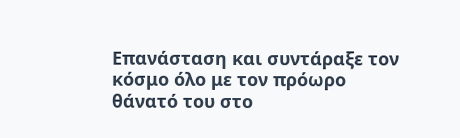Επανάσταση και συντάραξε τον κόσμο όλο με τον πρόωρο θάνατό του στο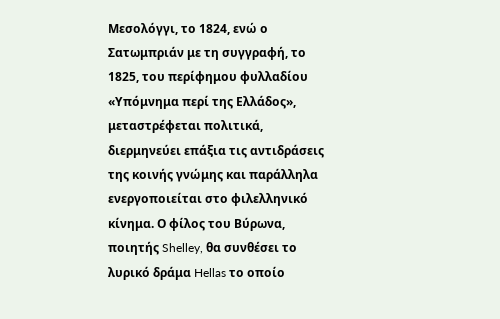Μεσολόγγι, το 1824, ενώ ο Σατωμπριάν με τη συγγραφή, το 1825, του περίφημου φυλλαδίου «Υπόμνημα περί της Ελλάδος», μεταστρέφεται πολιτικά, διερμηνεύει επάξια τις αντιδράσεις της κοινής γνώμης και παράλληλα ενεργοποιείται στο φιλελληνικό κίνημα. Ο φίλος του Βύρωνα, ποιητής Shelley, θα συνθέσει το λυρικό δράμα Hellas το οποίο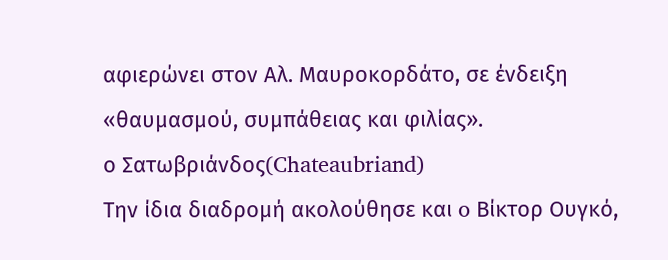αφιερώνει στον Αλ. Μαυροκορδάτο, σε ένδειξη «θαυμασμού, συμπάθειας και φιλίας».
ο Σατωβριάνδος(Chateaubriand)
Την ίδια διαδρομή ακολούθησε και o Βίκτορ Ουγκό,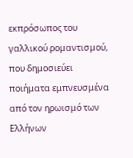εκπρόσωπος του γαλλικού ρομαντισμού, που δημοσιεύει ποιήματα εμπνευσμένα από τον ηρωισμό των Ελλήνων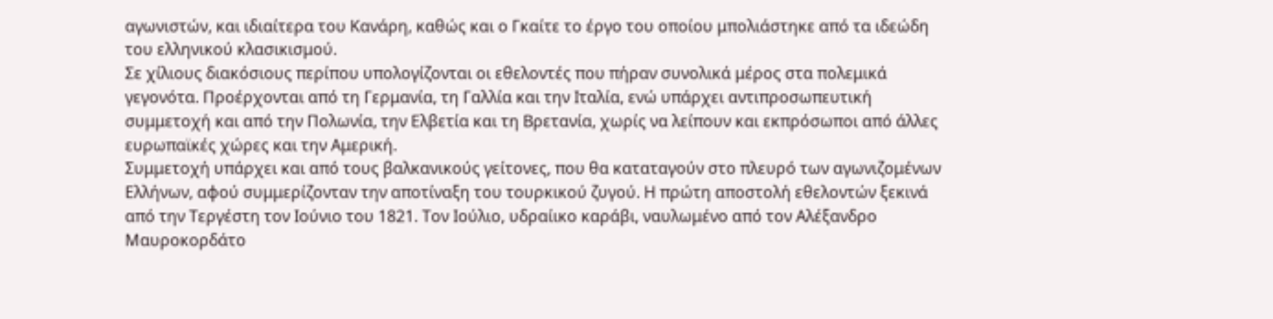αγωνιστών, και ιδιαίτερα του Κανάρη, καθώς και ο Γκαίτε το έργο του οποίου μπολιάστηκε από τα ιδεώδη του ελληνικού κλασικισμού.
Σε χίλιους διακόσιους περίπου υπολογίζονται οι εθελοντές που πήραν συνολικά μέρος στα πολεμικά γεγονότα. Προέρχονται από τη Γερμανία, τη Γαλλία και την Ιταλία, ενώ υπάρχει αντιπροσωπευτική συμμετοχή και από την Πολωνία, την Ελβετία και τη Βρετανία, χωρίς να λείπουν και εκπρόσωποι από άλλες ευρωπαϊκές χώρες και την Αμερική.
Συμμετοχή υπάρχει και από τους βαλκανικούς γείτονες, που θα καταταγούν στο πλευρό των αγωνιζομένων Ελλήνων, αφού συμμερίζονταν την αποτίναξη του τουρκικού ζυγού. Η πρώτη αποστολή εθελοντών ξεκινά από την Τεργέστη τον Ιούνιο του 1821. Τον Ιούλιο, υδραίικο καράβι, ναυλωμένο από τον Αλέξανδρο Μαυροκορδάτο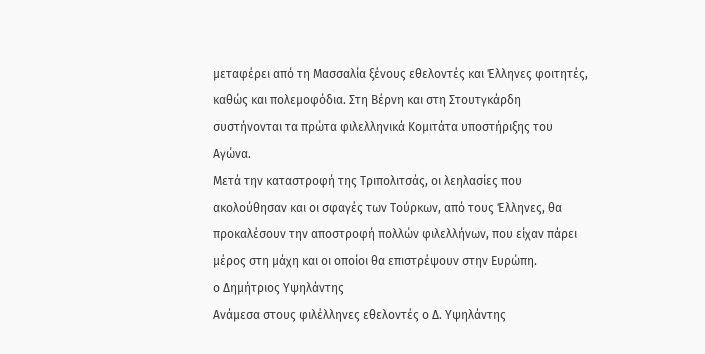μεταφέρει από τη Μασσαλία ξένους εθελοντές και Έλληνες φοιτητές, καθώς και πολεμοφόδια. Στη Βέρνη και στη Στουτγκάρδη συστήνονται τα πρώτα φιλελληνικά Κομιτάτα υποστήριξης του Αγώνα.
Μετά την καταστροφή της Τριπολιτσάς, οι λεηλασίες που ακολούθησαν και οι σφαγές των Τούρκων, από τους Έλληνες, θα προκαλέσουν την αποστροφή πολλών φιλελλήνων, που είχαν πάρει μέρος στη μάχη και οι οποίοι θα επιστρέψουν στην Ευρώπη.
ο Δημήτριος Υψηλάντης
Ανάμεσα στους φιλέλληνες εθελοντές ο Δ. Υψηλάντης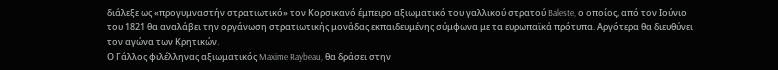διάλεξε ως «προγυμναστήν στρατιωτικό» τον Κορσικανό έμπειρο αξιωματικό του γαλλικού στρατού Baleste, ο οποίος, από τον Ιούνιο του 1821 θα αναλάβει την οργάνωση στρατιωτικής μονάδας εκπαιδευμένης σύμφωνα με τα ευρωπαϊκά πρότυπα. Αργότερα θα διευθύνει τον αγώνα των Κρητικών.
Ο Γάλλος φιλέλληνας αξιωματικός Maxime Raybeau, θα δράσει στην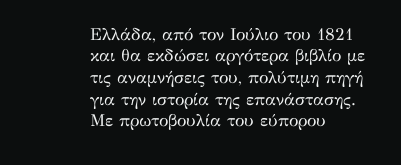Ελλάδα, από τον Ιούλιο του 1821 και θα εκδώσει αργότερα βιβλίο με τις αναμνήσεις του, πολύτιμη πηγή για την ιστορία της επανάστασης.
Με πρωτοβουλία του εύπορου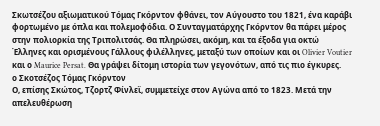Σκωτσέζου αξιωματικού Τόμας Γκόρντον φθάνει, τον Αύγουστο του 1821, ένα καράβι φορτωμένο με όπλα και πολεμοφόδια. Ο Συνταγματάρχης Γκόρντον θα πάρει μέρος στην πολιορκία της Τριπολιτσάς. Θα πληρώσει, ακόμη, και τα έξοδα για οκτώ Έλληνες και ορισμένους Γάλλους φιλέλληνες, μεταξύ των οποίων και οι Olivier Voutier και ο Maurice Persat. Θα γράψει δίτομη ιστορία των γεγονότων, από τις πιο έγκυρες.
ο Σκοτσέζος Τόμας Γκόρντον
Ο, επίσης Σκώτος, Τζορτζ Φίνλεϊ, συμμετείχε στον Αγώνα από το 1823. Μετά την απελευθέρωση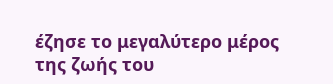έζησε το μεγαλύτερο μέρος της ζωής του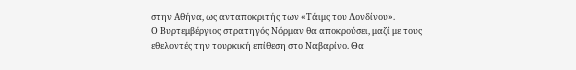στην Αθήνα, ως ανταποκριτής των «Τάιμς του Λονδίνου».
Ο Βυρτεμβέργιος στρατηγός Νόρμαν θα αποκρούσει, μαζί με τους εθελοντές την τουρκική επίθεση στο Ναβαρίνο. Θα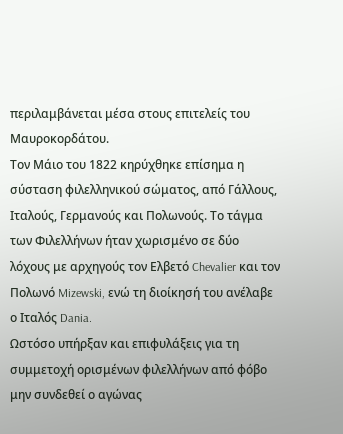περιλαμβάνεται μέσα στους επιτελείς του Μαυροκορδάτου.
Τον Μάιο του 1822 κηρύχθηκε επίσημα η σύσταση φιλελληνικού σώματος, από Γάλλους, Ιταλούς, Γερμανούς και Πολωνούς. Το τάγμα των Φιλελλήνων ήταν χωρισμένο σε δύο λόχους με αρχηγούς τον Ελβετό Chevalier και τον Πολωνό Mizewski, ενώ τη διοίκησή του ανέλαβε ο Ιταλός Dania.
Ωστόσο υπήρξαν και επιφυλάξεις για τη συμμετοχή ορισμένων φιλελλήνων από φόβο μην συνδεθεί ο αγώνας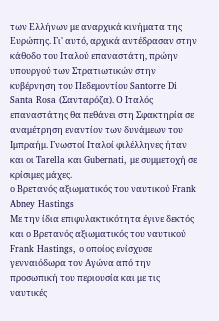των Ελλήνων με αναρχικά κινήματα της Ευρώπης. Γι' αυτό, αρχικά αντέδρασαν στην κάθοδο του Ιταλού επαναστάτη, πρώην υπουργού των Στρατιωτικών στην κυβέρνηση του Πεδεμοντίου Santorre Di Santa Rosa (Σανταρόζα). Ο Ιταλός επαναστάτης θα πεθάνει στη Σφακτηρία σε αναμέτρηση εναντίον των δυνάμεων του Ιμπραήμ. Γνωστοί Ιταλοί φιλέλληνες ήταν και οι Tarella και Gubernati, με συμμετοχή σε κρίσιμες μάχες.
ο Βρετανός αξιωματικός του ναυτικού Frank Abney Hastings
Με την ίδια επιφυλακτικότητα έγινε δεκτός και ο Βρετανός αξιωματικός του ναυτικού Frank Hastings, ο οποίος ενίσχυσε γενναιόδωρα τον Αγώνα από την προσωπική του περιουσία και με τις ναυτικές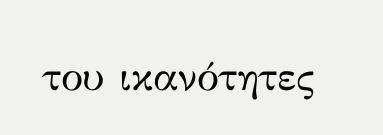του ικανότητες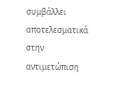συμβάλλει αποτελεσματικά στην αντιμετώπιση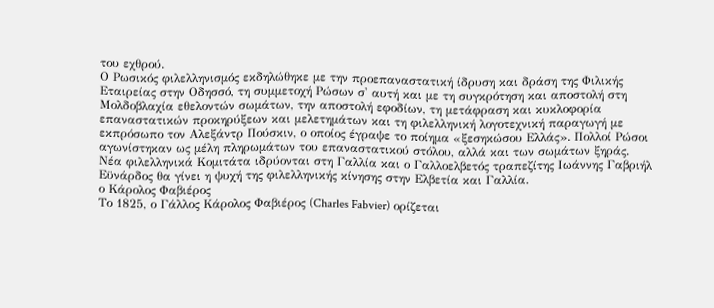του εχθρού.
Ο Ρωσικός φιλελληνισμός εκδηλώθηκε με την προεπαναστατική ίδρυση και δράση της Φιλικής Εταιρείας στην Οδησσό, τη συμμετοχή Ρώσων σ' αυτή και με τη συγκρότηση και αποστολή στη Μολδοβλαχία εθελοντών σωμάτων, την αποστολή εφοδίων, τη μετάφραση και κυκλοφορία επαναστατικών προκηρύξεων και μελετημάτων και τη φιλελληνική λογοτεχνική παραγωγή με εκπρόσωπο τον Αλεξάντρ Πούσκιν, ο οποίος έγραψε το ποίημα «ξεσηκώσου Ελλάς». Πολλοί Ρώσοι αγωνίστηκαν ως μέλη πληρωμάτων του επαναστατικού στόλου, αλλά και των σωμάτων ξηράς.
Νέα φιλελληνικά Κομιτάτα ιδρύονται στη Γαλλία και ο Γαλλοελβετός τραπεζίτης Ιωάννης Γαβριήλ Εϋνάρδος θα γίνει η ψυχή της φιλελληνικής κίνησης στην Ελβετία και Γαλλία.
ο Κάρολος Φαβιέρος
Το 1825, ο Γάλλος Κάρολος Φαβιέρος (Charles Fabvier) ορίζεται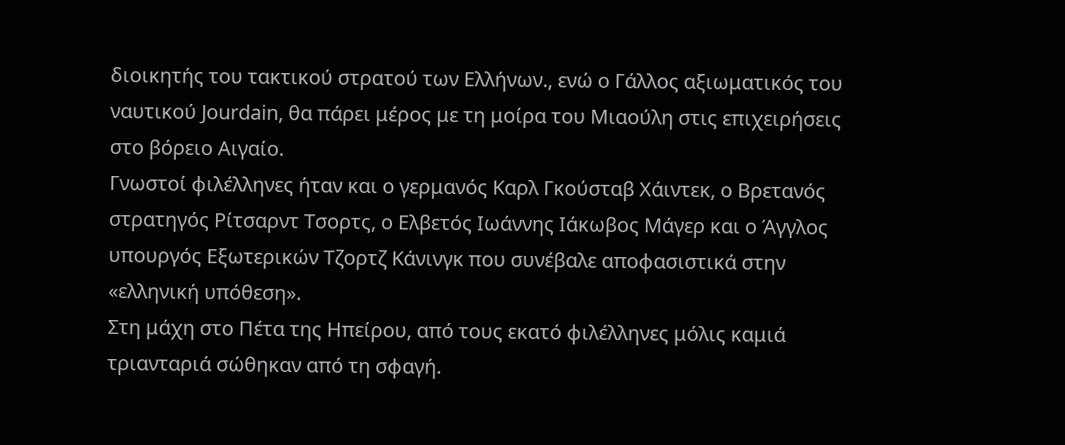διοικητής του τακτικού στρατού των Ελλήνων., ενώ ο Γάλλος αξιωματικός του ναυτικού Jourdain, θα πάρει μέρος με τη μοίρα του Μιαούλη στις επιχειρήσεις στο βόρειο Αιγαίο.
Γνωστοί φιλέλληνες ήταν και ο γερμανός Καρλ Γκούσταβ Χάιντεκ, ο Βρετανός στρατηγός Ρίτσαρντ Τσορτς, ο Ελβετός Ιωάννης Ιάκωβος Μάγερ και ο Άγγλος υπουργός Εξωτερικών Τζορτζ Κάνινγκ που συνέβαλε αποφασιστικά στην «ελληνική υπόθεση».
Στη μάχη στο Πέτα της Ηπείρου, από τους εκατό φιλέλληνες μόλις καμιά τριανταριά σώθηκαν από τη σφαγή.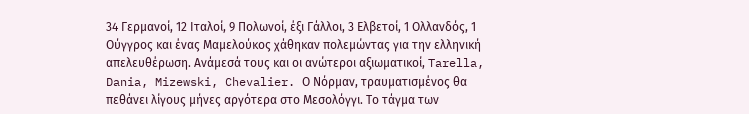34 Γερμανοί, 12 Ιταλοί, 9 Πολωνοί, έξι Γάλλοι, 3 Ελβετοί, 1 Ολλανδός, 1 Ούγγρος και ένας Μαμελούκος χάθηκαν πολεμώντας για την ελληνική απελευθέρωση. Ανάμεσά τους και οι ανώτεροι αξιωματικοί, Tarella, Dania, Mizewski, Chevalier. Ο Νόρμαν, τραυματισμένος θα πεθάνει λίγους μήνες αργότερα στο Μεσολόγγι. Το τάγμα των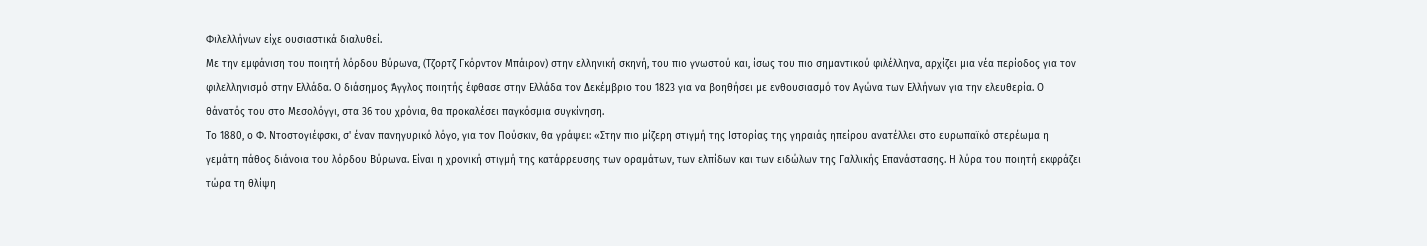Φιλελλήνων είχε ουσιαστικά διαλυθεί.
Με την εμφάνιση του ποιητή λόρδου Βύρωνα, (Τζορτζ Γκόρντον Μπάιρον) στην ελληνική σκηνή, του πιο γνωστού και, ίσως του πιο σημαντικού φιλέλληνα, αρχίζει μια νέα περίοδος για τον φιλελληνισμό στην Ελλάδα. Ο διάσημος Άγγλος ποιητής έφθασε στην Ελλάδα τον Δεκέμβριο του 1823 για να βοηθήσει με ενθουσιασμό τον Αγώνα των Ελλήνων για την ελευθερία. Ο θάνατός του στο Μεσολόγγι, στα 36 του χρόνια, θα προκαλέσει παγκόσμια συγκίνηση.
Το 1880, ο Φ. Ντοστογιέφσκι, σ' έναν πανηγυρικό λόγο, για τον Πούσκιν, θα γράψει: «Στην πιο μίζερη στιγμή της Ιστορίας της γηραιάς ηπείρου ανατέλλει στο ευρωπαϊκό στερέωμα η γεμάτη πάθος διάνοια του λόρδου Βύρωνα. Είναι η χρονική στιγμή της κατάρρευσης των οραμάτων, των ελπίδων και των ειδώλων της Γαλλικής Επανάστασης. Η λύρα του ποιητή εκφράζει τώρα τη θλίψη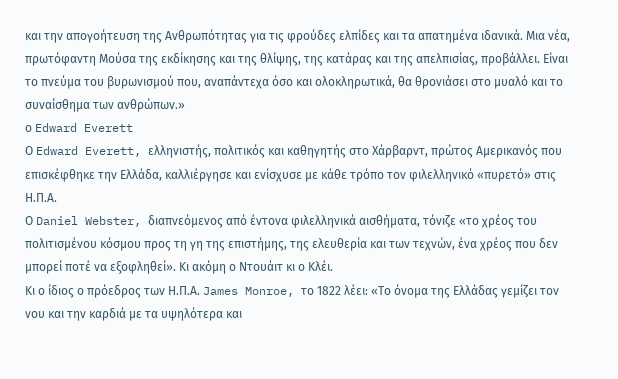και την απογοήτευση της Ανθρωπότητας για τις φρούδες ελπίδες και τα απατημένα ιδανικά. Μια νέα, πρωτόφαντη Μούσα της εκδίκησης και της θλίψης, της κατάρας και της απελπισίας, προβάλλει. Είναι το πνεύμα του βυρωνισμού που, αναπάντεχα όσο και ολοκληρωτικά, θα θρονιάσει στο μυαλό και το συναίσθημα των ανθρώπων.»
ο Edward Everett
Ο Edward Everett, ελληνιστής, πολιτικός και καθηγητής στο Χάρβαρντ, πρώτος Αμερικανός που επισκέφθηκε την Ελλάδα, καλλιέργησε και ενίσχυσε με κάθε τρόπο τον φιλελληνικό «πυρετό» στις Η.Π.Α.
Ο Daniel Webster, διαπνεόμενος από έντονα φιλελληνικά αισθήματα, τόνιζε «το χρέος του πολιτισμένου κόσμου προς τη γη της επιστήμης, της ελευθερία και των τεχνών, ένα χρέος που δεν μπορεί ποτέ να εξοφληθεί». Κι ακόμη ο Ντουάιτ κι ο Κλέι.
Κι ο ίδιος ο πρόεδρος των Η.Π.Α. James Monroe, το 1822 λέει: «Το όνομα της Ελλάδας γεμίζει τον νου και την καρδιά με τα υψηλότερα και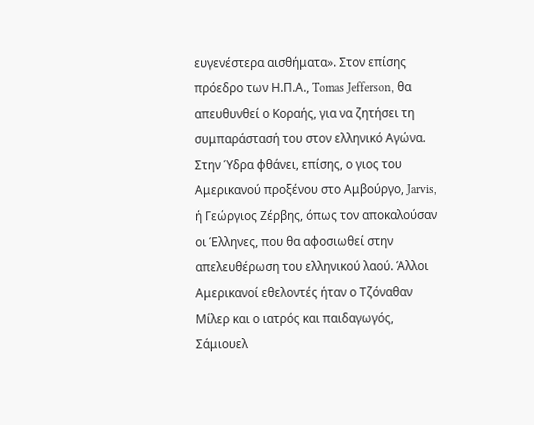ευγενέστερα αισθήματα». Στον επίσης πρόεδρο των Η.Π.Α., Tomas Jefferson, θα απευθυνθεί ο Κοραής, για να ζητήσει τη συμπαράστασή του στον ελληνικό Αγώνα.
Στην Ύδρα φθάνει, επίσης, ο γιος του Αμερικανού προξένου στο Αμβούργο, Jarvis, ή Γεώργιος Ζέρβης, όπως τον αποκαλούσαν οι Έλληνες, που θα αφοσιωθεί στην απελευθέρωση του ελληνικού λαού. Άλλοι Αμερικανοί εθελοντές ήταν ο Τζόναθαν Μίλερ και ο ιατρός και παιδαγωγός, Σάμιουελ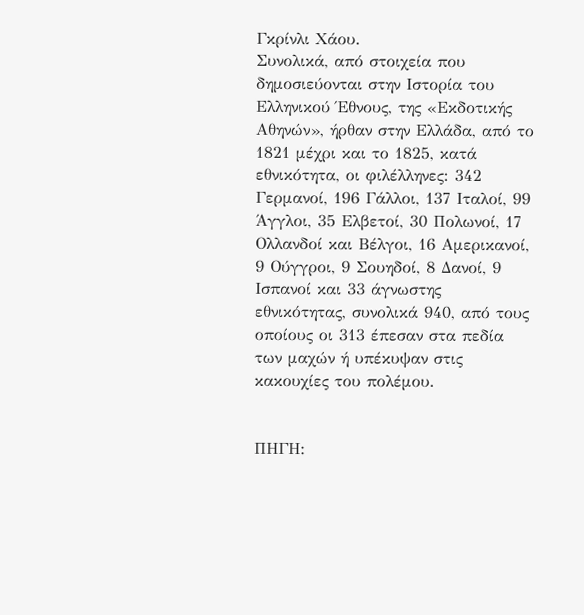Γκρίνλι Χάου.
Συνολικά, από στοιχεία που δημοσιεύονται στην Ιστορία του Ελληνικού Έθνους, της «Εκδοτικής Αθηνών», ήρθαν στην Ελλάδα, από το 1821 μέχρι και το 1825, κατά εθνικότητα, οι φιλέλληνες: 342 Γερμανοί, 196 Γάλλοι, 137 Ιταλοί, 99 Άγγλοι, 35 Ελβετοί, 30 Πολωνοί, 17 Ολλανδοί και Βέλγοι, 16 Αμερικανοί, 9 Ούγγροι, 9 Σουηδοί, 8 Δανοί, 9 Ισπανοί και 33 άγνωστης εθνικότητας, συνολικά 940, από τους οποίους οι 313 έπεσαν στα πεδία των μαχών ή υπέκυψαν στις κακουχίες του πολέμου.


ΠΗΓΗ: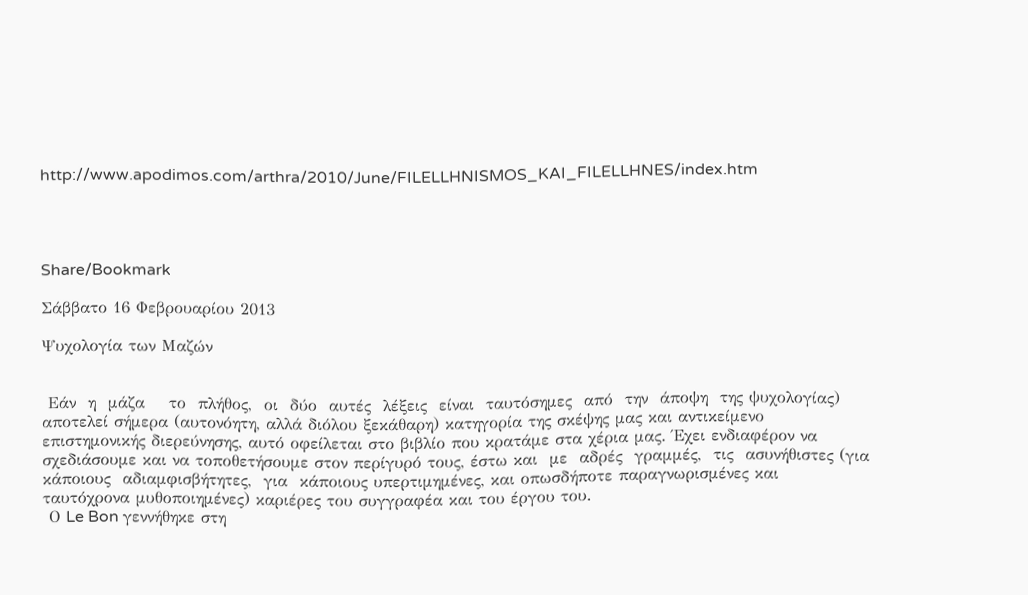http://www.apodimos.com/arthra/2010/June/FILELLHNISMOS_KAI_FILELLHNES/index.htm




Share/Bookmark

Σάββατο 16 Φεβρουαρίου 2013

Ψυχολογία των Μαζών


 Εάν  η  μάζα    το  πλήθος,  οι  δύο  αυτές  λέξεις  είναι  ταυτόσημες  από  την  άποψη  της ψυχολογίας) αποτελεί σήμερα (αυτονόητη, αλλά διόλου ξεκάθαρη) κατηγορία της σκέψης μας και αντικείμενο επιστημονικής διερεύνησης, αυτό οφείλεται στο βιβλίο που κρατάμε στα χέρια μας. Έχει ενδιαφέρον να σχεδιάσουμε και να τοποθετήσουμε στον περίγυρό τους, έστω και  με  αδρές  γραμμές,  τις  ασυνήθιστες (για  κάποιους  αδιαμφισβήτητες,  για  κάποιους υπερτιμημένες, και οπωσδήποτε παραγνωρισμένες και ταυτόχρονα μυθοποιημένες) καριέρες του συγγραφέα και του έργου του.
 Ο Le Bon γεννήθηκε στη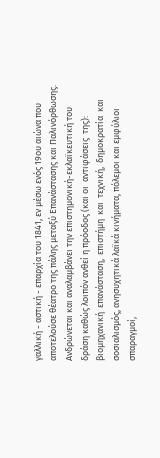γαλλική - αστική - επαρχία του 1841, εν μέσω ενός 19ου αιώνα που αποτελούσε θέατρο της πάλης μεταξύ Επανάστασης και Παλινόρθωσης. Ανδρώνεται και αναλαμβάνει την επιστημονική-εκλαϊκευτική του δράση καθώς λοιπόν ανθεί η πρόοδος (και οι  αντιφάσεις  της):  βιομηχανική  επανάσταση,  επιστήμη  και  τεχνική,  δημοκρατία  και σοσιαλισμός, ανησυχητικά λαϊκά κινήματα, πόλεμοι και εμφύλιοι σπαραγμοί,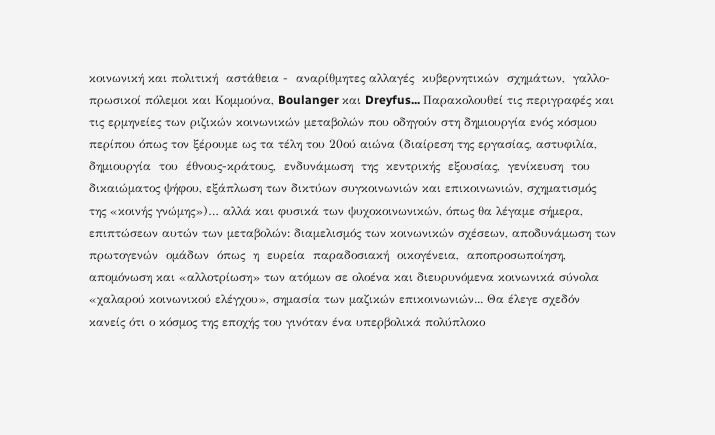κοινωνική και πολιτική  αστάθεια -  αναρίθμητες αλλαγές  κυβερνητικών  σχημάτων,  γαλλο-πρωσικοί πόλεμοι και Κομμούνα, Boulanger και Dreyfus... Παρακολουθεί τις περιγραφές και τις ερμηνείες των ριζικών κοινωνικών μεταβολών που οδηγούν στη δημιουργία ενός κόσμου περίπου όπως τον ξέρουμε ως τα τέλη του 20ού αιώνα (διαίρεση της εργασίας, αστυφιλία, δημιουργία  του  έθνους-κράτους,  ενδυνάμωση  της  κεντρικής  εξουσίας,  γενίκευση  του δικαιώματος ψήφου, εξάπλωση των δικτύων συγκοινωνιών και επικοινωνιών, σχηματισμός της «κοινής γνώμης»)… αλλά και φυσικά των ψυχοκοινωνικών, όπως θα λέγαμε σήμερα, επιπτώσεων αυτών των μεταβολών: διαμελισμός των κοινωνικών σχέσεων, αποδυνάμωση των  πρωτογενών  ομάδων  όπως  η  ευρεία  παραδοσιακή  οικογένεια,  αποπροσωποίηση, απομόνωση και «αλλοτρίωση» των ατόμων σε ολοένα και διευρυνόμενα κοινωνικά σύνολα «χαλαρού κοινωνικού ελέγχου», σημασία των μαζικών επικοινωνιών... Θα έλεγε σχεδόν κανείς ότι ο κόσμος της εποχής του γινόταν ένα υπερβολικά πολύπλοκο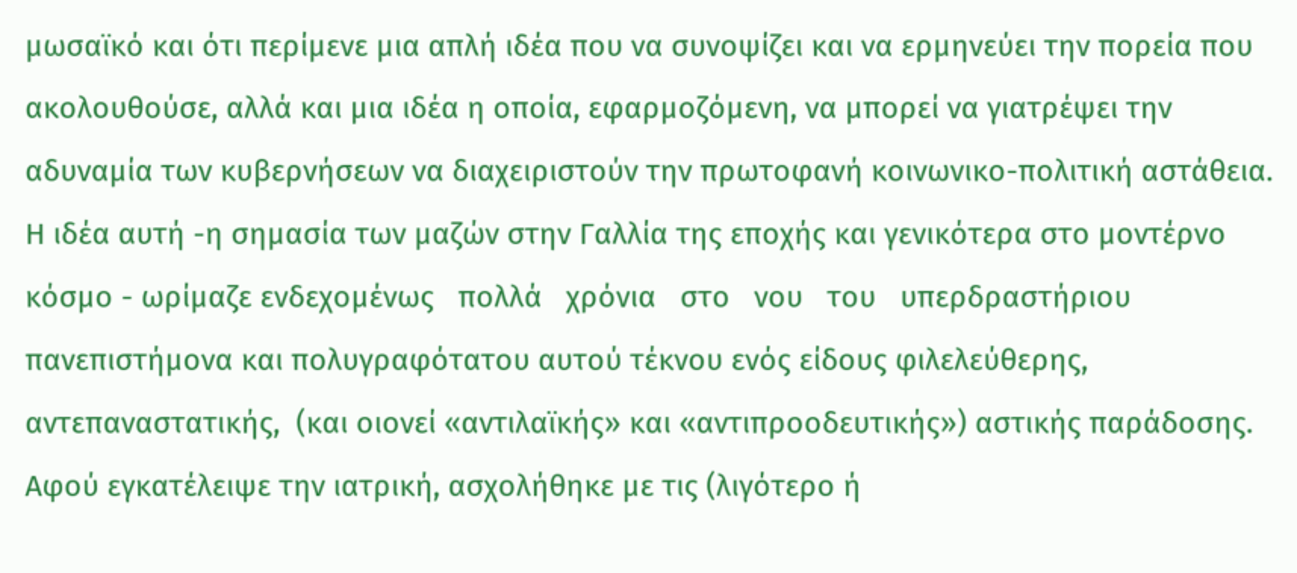μωσαϊκό και ότι περίμενε μια απλή ιδέα που να συνοψίζει και να ερμηνεύει την πορεία που ακολουθούσε, αλλά και μια ιδέα η οποία, εφαρμοζόμενη, να μπορεί να γιατρέψει την αδυναμία των κυβερνήσεων να διαχειριστούν την πρωτοφανή κοινωνικο-πολιτική αστάθεια. Η ιδέα αυτή -η σημασία των μαζών στην Γαλλία της εποχής και γενικότερα στο μοντέρνο κόσμο - ωρίμαζε ενδεχομένως   πολλά   χρόνια   στο   νου   του   υπερδραστήριου   πανεπιστήμονα και πολυγραφότατου αυτού τέκνου ενός είδους φιλελεύθερης, αντεπαναστατικής,  (και οιονεί «αντιλαϊκής» και «αντιπροοδευτικής») αστικής παράδοσης. Αφού εγκατέλειψε την ιατρική, ασχολήθηκε με τις (λιγότερο ή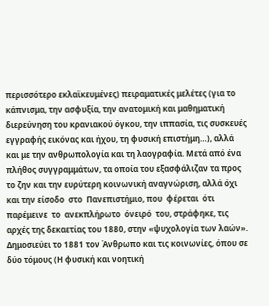περισσότερο εκλαϊκευμένες) πειραματικές μελέτες (για το κάπνισμα, την ασφυξία, την ανατομική και μαθηματική διερεύνηση του κρανιακού όγκου, την ιππασία, τις συσκευές εγγραφής εικόνας και ήχου, τη φυσική επιστήμη…), αλλά και με την ανθρωπολογία και τη λαογραφία. Μετά από ένα πλήθος συγγραμμάτων, τα οποία του εξασφάλιζαν τα προς το ζην και την ευρύτερη κοινωνική αναγνώριση, αλλά όχι και την είσοδο  στο  Πανεπιστήμιο, που  φέρεται  ότι  παρέμεινε  το  ανεκπλήρωτο  όνειρό  του, στράφηκε, τις αρχές της δεκαετίας του 1880, στην «ψυχολογία των λαών». Δημοσιεύει το 1881 τον Άνθρωπο και τις κοινωνίες, όπου σε δύο τόμους (Η φυσική και νοητική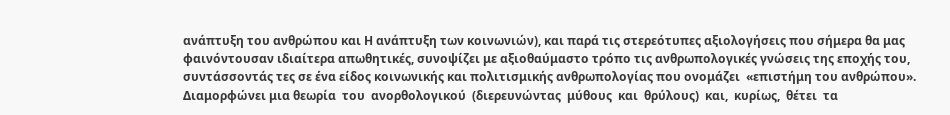ανάπτυξη του ανθρώπου και Η ανάπτυξη των κοινωνιών), και παρά τις στερεότυπες αξιολογήσεις που σήμερα θα μας φαινόντουσαν ιδιαίτερα απωθητικές, συνοψίζει με αξιοθαύμαστο τρόπο τις ανθρωπολογικές γνώσεις της εποχής του, συντάσσοντάς τες σε ένα είδος κοινωνικής και πολιτισμικής ανθρωπολογίας που ονομάζει  «επιστήμη του ανθρώπου». Διαμορφώνει μια θεωρία  του  ανορθολογικού  (διερευνώντας  μύθους  και  θρύλους)  και,  κυρίως,  θέτει  τα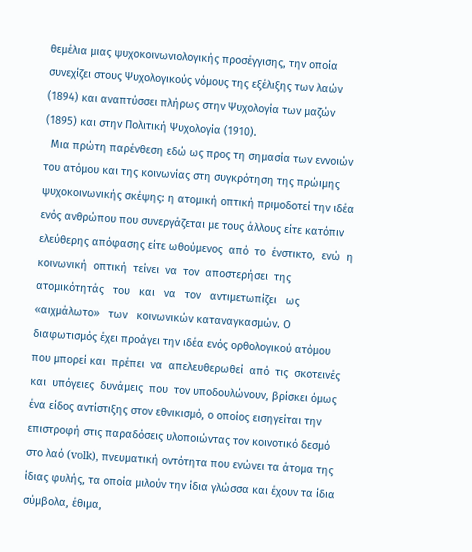θεμέλια μιας ψυχοκοινωνιολογικής προσέγγισης, την οποία συνεχίζει στους Ψυχολογικούς νόμους της εξέλιξης των λαών (1894) και αναπτύσσει πλήρως στην Ψυχολογία των μαζών (1895) και στην Πολιτική Ψυχολογία (1910).
  Μια πρώτη παρένθεση εδώ ως προς τη σημασία των εννοιών του ατόμου και της κοινωνίας στη συγκρότηση της πρώιμης ψυχοκοινωνικής σκέψης: η ατομική οπτική πριμοδοτεί την ιδέα ενός ανθρώπου που συνεργάζεται με τους άλλους είτε κατόπιν ελεύθερης απόφασης είτε ωθούμενος  από  το  ένστικτο,  ενώ  η  κοινωνική  οπτική  τείνει  να  τον  αποστερήσει  της ατομικότητάς   του   και   να   τον   αντιμετωπίζει   ως «αιχμάλωτο»   των   κοινωνικών καταναγκασμών. Ο διαφωτισμός έχει προάγει την ιδέα ενός ορθολογικού ατόμου που μπορεί και  πρέπει  να  απελευθερωθεί  από  τις  σκοτεινές  και  υπόγειες  δυνάμεις  που  τον υποδουλώνουν, βρίσκει όμως ένα είδος αντίστιξης στον εθνικισμό, ο οποίος εισηγείται την επιστροφή στις παραδόσεις υλοποιώντας τον κοινοτικό δεσμό στο λαό (volk), πνευματική οντότητα που ενώνει τα άτομα της ίδιας φυλής, τα οποία μιλούν την ίδια γλώσσα και έχουν τα ίδια σύμβολα, έθιμα,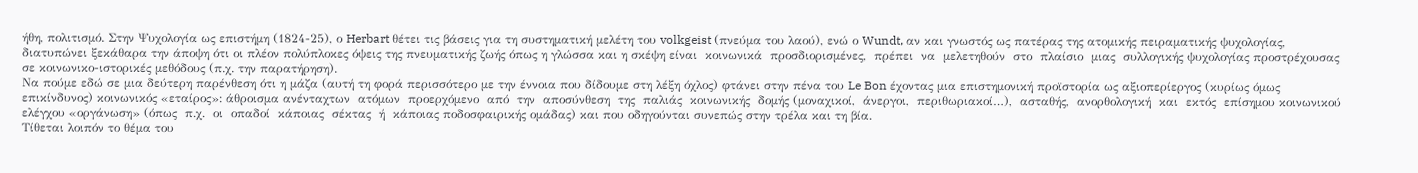ήθη, πολιτισμό. Στην Ψυχολογία ως επιστήμη (1824-25), ο Herbart θέτει τις βάσεις για τη συστηματική μελέτη του volkgeist (πνεύμα του λαού), ενώ ο Wundt, αν και γνωστός ως πατέρας της ατομικής πειραματικής ψυχολογίας, διατυπώνει ξεκάθαρα την άποψη ότι οι πλέον πολύπλοκες όψεις της πνευματικής ζωής όπως η γλώσσα και η σκέψη είναι  κοινωνικά  προσδιορισμένες,  πρέπει  να  μελετηθούν  στο  πλαίσιο  μιας  συλλογικής ψυχολογίας προστρέχουσας σε κοινωνικο-ιστορικές μεθόδους (π.χ. την παρατήρηση).
Να πούμε εδώ σε μια δεύτερη παρένθεση ότι η μάζα (αυτή τη φορά περισσότερο με την έννοια που δίδουμε στη λέξη όχλος) φτάνει στην πένα του Le Bon έχοντας μια επιστημονική προϊστορία ως αξιοπερίεργος (κυρίως όμως επικίνδυνος) κοινωνικός «εταίρος»: άθροισμα ανένταχτων  ατόμων  προερχόμενο  από  την  αποσύνθεση  της  παλιάς  κοινωνικής  δομής (μοναχικοί,  άνεργοι,  περιθωριακοί…),  ασταθής,  ανορθολογική  και  εκτός  επίσημου κοινωνικού  ελέγχου «οργάνωση» (όπως  π.χ.  οι  οπαδοί  κάποιας  σέκτας  ή  κάποιας ποδοσφαιρικής ομάδας) και που οδηγούνται συνεπώς στην τρέλα και τη βία.
Τίθεται λοιπόν το θέμα του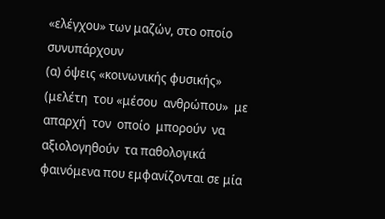«ελέγχου» των μαζών, στο οποίο συνυπάρχουν
(α) όψεις «κοινωνικής φυσικής» (μελέτη  του «μέσου  ανθρώπου»  με  απαρχή  τον  οποίο  μπορούν  να  αξιολογηθούν  τα παθολογικά φαινόμενα που εμφανίζονται σε μία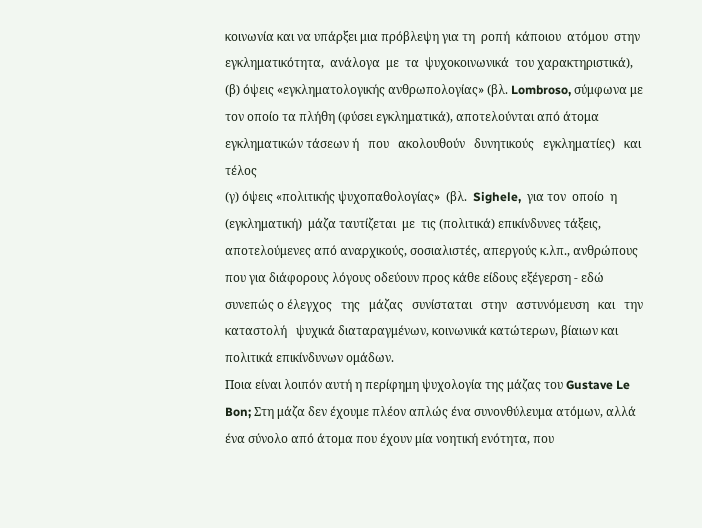κοινωνία και να υπάρξει μια πρόβλεψη για τη  ροπή  κάποιου  ατόμου  στην  εγκληματικότητα,  ανάλογα  με  τα  ψυχοκοινωνικά  του χαρακτηριστικά),
(β) όψεις «εγκληματολογικής ανθρωπολογίας» (βλ. Lombroso, σύμφωνα με τον οποίο τα πλήθη (φύσει εγκληματικά), αποτελούνται από άτομα εγκληματικών τάσεων ή   που   ακολουθούν   δυνητικούς   εγκληματίες)   και   τέλος
(γ) όψεις «πολιτικής ψυχοπαθολογίας»  (βλ.  Sighele,  για τον  οποίο  η  (εγκληματική)  μάζα ταυτίζεται  με  τις (πολιτικά) επικίνδυνες τάξεις, αποτελούμενες από αναρχικούς, σοσιαλιστές, απεργούς κ.λπ., ανθρώπους που για διάφορους λόγους οδεύουν προς κάθε είδους εξέγερση - εδώ συνεπώς ο έλεγχος   της   μάζας   συνίσταται   στην   αστυνόμευση   και   την   καταστολή   ψυχικά διαταραγμένων, κοινωνικά κατώτερων, βίαιων και πολιτικά επικίνδυνων ομάδων.
Ποια είναι λοιπόν αυτή η περίφημη ψυχολογία της μάζας του Gustave Le Bon; Στη μάζα δεν έχουμε πλέον απλώς ένα συνονθύλευμα ατόμων, αλλά ένα σύνολο από άτομα που έχουν μία νοητική ενότητα, που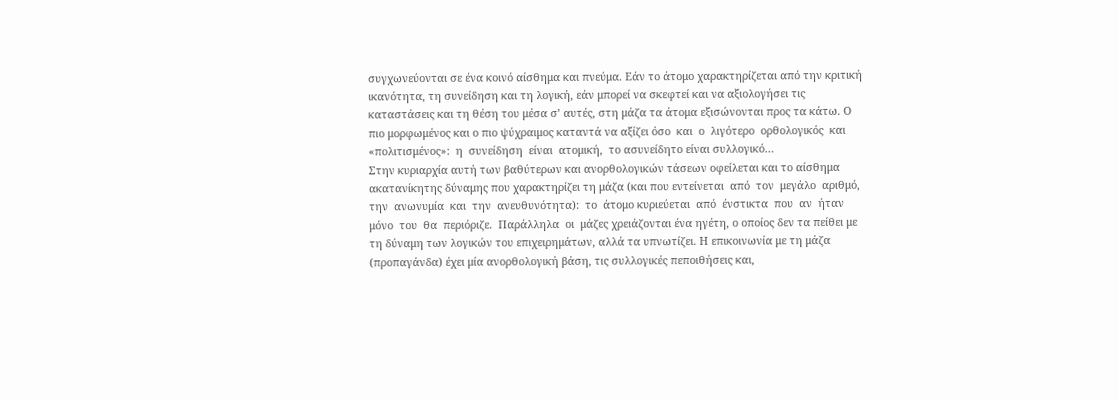συγχωνεύονται σε ένα κοινό αίσθημα και πνεύμα. Εάν το άτομο χαρακτηρίζεται από την κριτική ικανότητα, τη συνείδηση και τη λογική, εάν μπορεί να σκεφτεί και να αξιολογήσει τις καταστάσεις και τη θέση του μέσα σ’ αυτές, στη μάζα τα άτομα εξισώνονται προς τα κάτω. Ο πιο μορφωμένος και ο πιο ψύχραιμος καταντά να αξίζει όσο  και  ο  λιγότερο  ορθολογικός  και «πολιτισμένος»:  η  συνείδηση  είναι  ατομική,  το ασυνείδητο είναι συλλογικό…
Στην κυριαρχία αυτή των βαθύτερων και ανορθολογικών τάσεων οφείλεται και το αίσθημα ακατανίκητης δύναμης που χαρακτηρίζει τη μάζα (και που εντείνεται  από  τον  μεγάλο  αριθμό,  την  ανωνυμία  και  την  ανευθυνότητα):  το  άτομο κυριεύεται  από  ένστικτα  που  αν  ήταν  μόνο  του  θα  περιόριζε.  Παράλληλα  οι  μάζες χρειάζονται ένα ηγέτη, ο οποίος δεν τα πείθει με τη δύναμη των λογικών του επιχειρημάτων, αλλά τα υπνωτίζει. Η επικοινωνία με τη μάζα (προπαγάνδα) έχει μία ανορθολογική βάση, τις συλλογικές πεποιθήσεις και,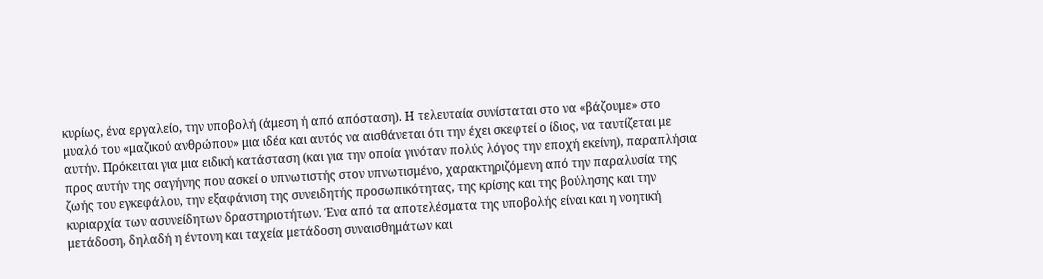κυρίως, ένα εργαλείο, την υποβολή (άμεση ή από απόσταση). Η τελευταία συνίσταται στο να «βάζουμε» στο μυαλό του «μαζικού ανθρώπου» μια ιδέα και αυτός να αισθάνεται ότι την έχει σκεφτεί ο ίδιος, να ταυτίζεται με αυτήν. Πρόκειται για μια ειδική κατάσταση (και για την οποία γινόταν πολύς λόγος την εποχή εκείνη), παραπλήσια προς αυτήν της σαγήνης που ασκεί ο υπνωτιστής στον υπνωτισμένο, χαρακτηριζόμενη από την παραλυσία της ζωής του εγκεφάλου, την εξαφάνιση της συνειδητής προσωπικότητας, της κρίσης και της βούλησης και την κυριαρχία των ασυνείδητων δραστηριοτήτων. Ένα από τα αποτελέσματα της υποβολής είναι και η νοητική μετάδοση, δηλαδή η έντονη και ταχεία μετάδοση συναισθημάτων και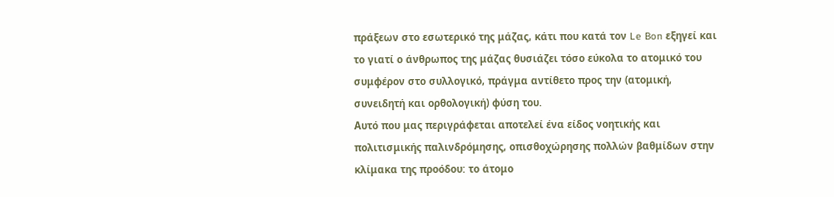πράξεων στο εσωτερικό της μάζας, κάτι που κατά τον Le Bon εξηγεί και το γιατί ο άνθρωπος της μάζας θυσιάζει τόσο εύκολα το ατομικό του συμφέρον στο συλλογικό, πράγμα αντίθετο προς την (ατομική, συνειδητή και ορθολογική) φύση του.
Αυτό που μας περιγράφεται αποτελεί ένα είδος νοητικής και πολιτισμικής παλινδρόμησης, οπισθοχώρησης πολλών βαθμίδων στην κλίμακα της προόδου: το άτομο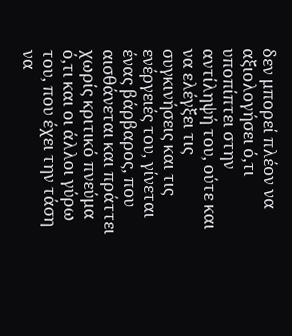δεν μπορεί πλέον να αξιολογήσει ό,τι υποπίπτει στην αντίληψή του, ούτε και να ελέγξει τις συγκινήσεις και τις ενέργειές του, γίνεται ένας βάρβαρος, που αισθάνεται και πράττει χωρίς κριτικό πνεύμα ό,τι και οι άλλοι γύρω του, που έχει την τάση να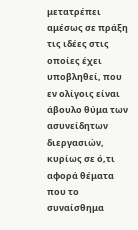μετατρέπει αμέσως σε πράξη τις ιδέες στις οποίες έχει υποβληθεί, που εν ολίγοις είναι άβουλο θύμα των ασυνείδητων διεργασιών, κυρίως σε ό,τι αφορά θέματα που το συναίσθημα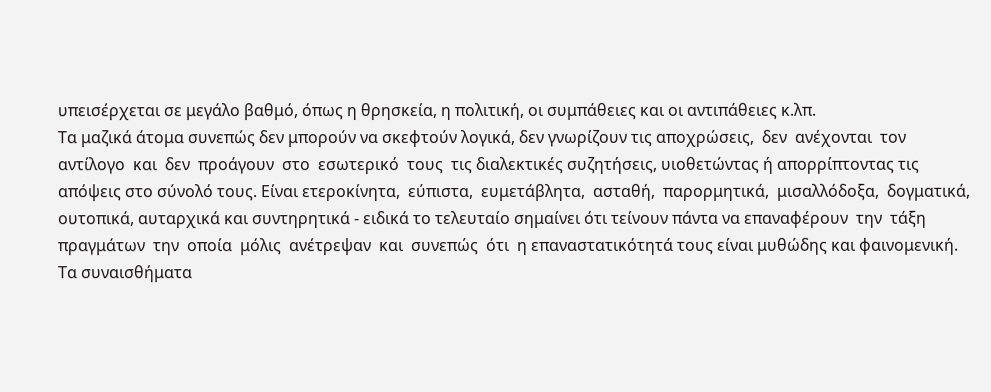υπεισέρχεται σε μεγάλο βαθμό, όπως η θρησκεία, η πολιτική, οι συμπάθειες και οι αντιπάθειες κ.λπ.
Τα μαζικά άτομα συνεπώς δεν μπορούν να σκεφτούν λογικά, δεν γνωρίζουν τις αποχρώσεις,  δεν  ανέχονται  τον  αντίλογο  και  δεν  προάγουν  στο  εσωτερικό  τους  τις διαλεκτικές συζητήσεις, υιοθετώντας ή απορρίπτοντας τις απόψεις στο σύνολό τους. Είναι ετεροκίνητα,  εύπιστα,  ευμετάβλητα,  ασταθή,  παρορμητικά,  μισαλλόδοξα,  δογματικά, ουτοπικά, αυταρχικά και συντηρητικά - ειδικά το τελευταίο σημαίνει ότι τείνουν πάντα να επαναφέρουν  την  τάξη  πραγμάτων  την  οποία  μόλις  ανέτρεψαν  και  συνεπώς  ότι  η επαναστατικότητά τους είναι μυθώδης και φαινομενική. Τα συναισθήματα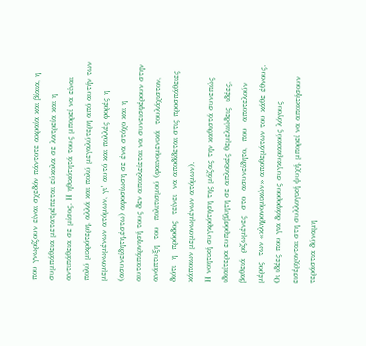που γνωρίζουν είναι σχεδόν πάντοτε ακραία και βίαια, η συμπάθεια μετατρέπεται εύκολα σε λατρεία και η αντιπάθεια σε μίσος. Η ηθικότητά τους μπορεί να είναι πολύ μικρότερη, αλλά και πολύ μεγαλύτερη από αυτήν των μεμονωμένων ατόμων, γι’ αυτό και πολλές φορές η (ασυνείδητη,έστω) αφοσίωση σε ένα στόχο και η αυταπάρνησή τους δεν αποκλείεται να συνεισφέρουν στην  ανάπτυξη  του  πολιτισμού (φαινομενικά  τουλάχιστον,  διότι  η  πρόοδος  τείνει  να αποδίδεται στις προσπάθειες κάποιων μεμονωμένων ατόμων).
Η νοητική συγκρότηση της μάζας την καθιστά συνεπώς ιδιαίτερα ευπρόσβλητη σε απλοϊκές θεμελιώδεις  ιδέες,  βαθειά  ριζωμένες  στο  ασυνείδητο,  που  αποτελούν  μέρος  των «κληρονομικών» αποθεμάτων του κάθε έθνους. Οι ιδέες που για διάφορους συγκυριακούς λόγους εισέρχονται στη συλλογική ψυχή, μπορεί να αποκτήσουν τεράστια δύναμη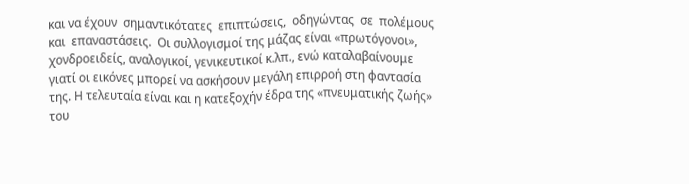και να έχουν  σημαντικότατες  επιπτώσεις,  οδηγώντας  σε  πολέμους  και  επαναστάσεις.  Οι συλλογισμοί της μάζας είναι «πρωτόγονοι», χονδροειδείς, αναλογικοί, γενικευτικοί κ.λπ., ενώ καταλαβαίνουμε γιατί οι εικόνες μπορεί να ασκήσουν μεγάλη επιρροή στη φαντασία της. Η τελευταία είναι και η κατεξοχήν έδρα της «πνευματικής ζωής» του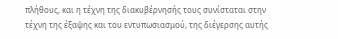πλήθους, και η τέχνη της διακυβέρνησής τους συνίσταται στην τέχνη της έξαψης και του εντυπωσιασμού, της διέγερσης αυτής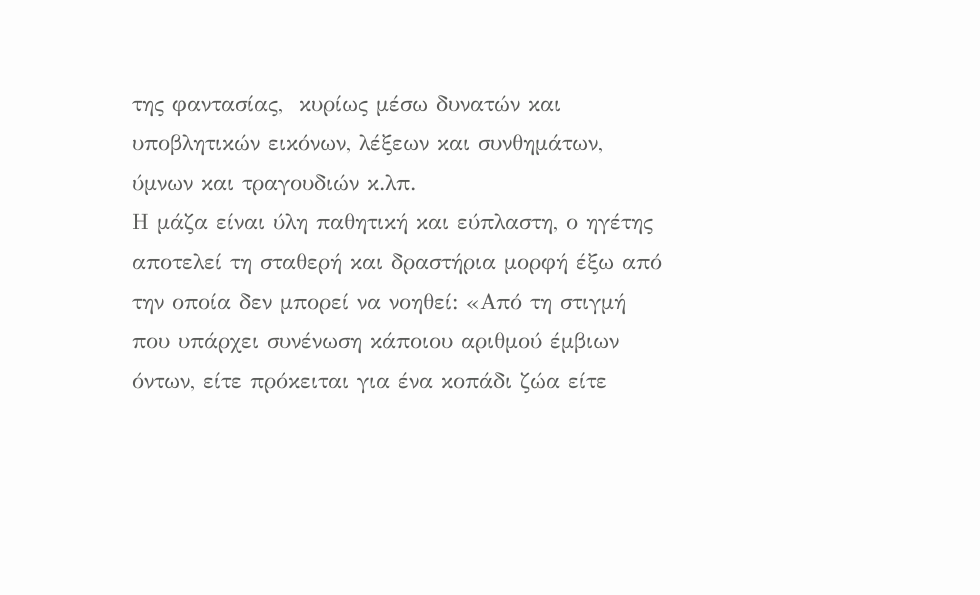της φαντασίας,  κυρίως μέσω δυνατών και υποβλητικών εικόνων, λέξεων και συνθημάτων, ύμνων και τραγουδιών κ.λπ.
Η μάζα είναι ύλη παθητική και εύπλαστη, ο ηγέτης αποτελεί τη σταθερή και δραστήρια μορφή έξω από την οποία δεν μπορεί να νοηθεί: «Από τη στιγμή που υπάρχει συνένωση κάποιου αριθμού έμβιων όντων, είτε πρόκειται για ένα κοπάδι ζώα είτε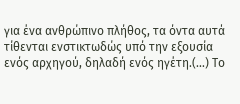για ένα ανθρώπινο πλήθος, τα όντα αυτά τίθενται ενστικτωδώς υπό την εξουσία ενός αρχηγού, δηλαδή ενός ηγέτη.(...) Το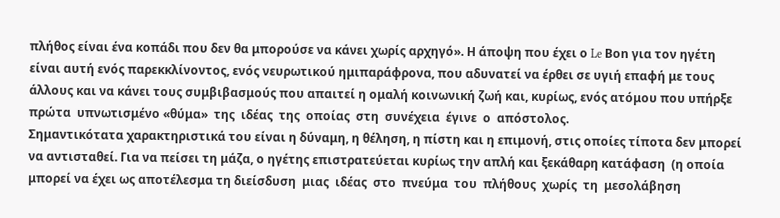πλήθος είναι ένα κοπάδι που δεν θα μπορούσε να κάνει χωρίς αρχηγό». Η άποψη που έχει ο Le Βοn για τον ηγέτη είναι αυτή ενός παρεκκλίνοντος, ενός νευρωτικού ημιπαράφρονα, που αδυνατεί να έρθει σε υγιή επαφή με τους άλλους και να κάνει τους συμβιβασμούς που απαιτεί η ομαλή κοινωνική ζωή και, κυρίως, ενός ατόμου που υπήρξε πρώτα  υπνωτισμένο «θύμα»  της  ιδέας  της  οποίας  στη  συνέχεια  έγινε  ο  απόστολος.
Σημαντικότατα χαρακτηριστικά του είναι η δύναμη, η θέληση, η πίστη και η επιμονή, στις οποίες τίποτα δεν μπορεί να αντισταθεί. Για να πείσει τη μάζα, ο ηγέτης επιστρατεύεται κυρίως την απλή και ξεκάθαρη κατάφαση  (η οποία μπορεί να έχει ως αποτέλεσμα τη διείσδυση  μιας  ιδέας  στο  πνεύμα  του  πλήθους  χωρίς  τη  μεσολάβηση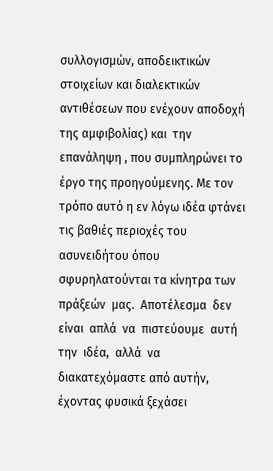συλλογισμών, αποδεικτικών στοιχείων και διαλεκτικών αντιθέσεων που ενέχουν αποδοχή της αμφιβολίας) και  την επανάληψη , που συμπληρώνει το έργο της προηγούμενης. Με τον τρόπο αυτό η εν λόγω ιδέα φτάνει τις βαθιές περιοχές του ασυνειδήτου όπου σφυρηλατούνται τα κίνητρα των πράξεών  μας.  Αποτέλεσμα  δεν  είναι  απλά  να  πιστεύουμε  αυτή  την  ιδέα,  αλλά  να διακατεχόμαστε από αυτήν, έχοντας φυσικά ξεχάσει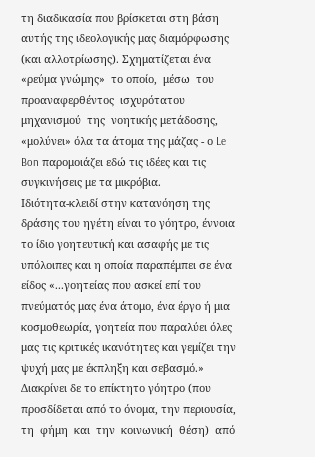τη διαδικασία που βρίσκεται στη βάση αυτής της ιδεολογικής μας διαμόρφωσης  (και αλλοτρίωσης). Σχηματίζεται ένα  «ρεύμα γνώμης»  το οποίο,  μέσω  του  προαναφερθέντος  ισχυρότατου  μηχανισμού  της  νοητικής μετάδοσης, «μολύνει» όλα τα άτομα της μάζας - ο Le Bon παρομοιάζει εδώ τις ιδέες και τις συγκινήσεις με τα μικρόβια.
Ιδιότητα-κλειδί στην κατανόηση της δράσης του ηγέτη είναι το γόητρο, έννοια το ίδιο γοητευτική και ασαφής με τις υπόλοιπες και η οποία παραπέμπει σε ένα είδος «...γοητείας που ασκεί επί του πνεύματός μας ένα άτομο, ένα έργο ή μια κοσμοθεωρία, γοητεία που παραλύει όλες μας τις κριτικές ικανότητες και γεμίζει την ψυχή μας με έκπληξη και σεβασμό.» Διακρίνει δε το επίκτητο γόητρο (που προσδίδεται από το όνομα, την περιουσία, τη  φήμη  και  την  κοινωνική  θέση)  από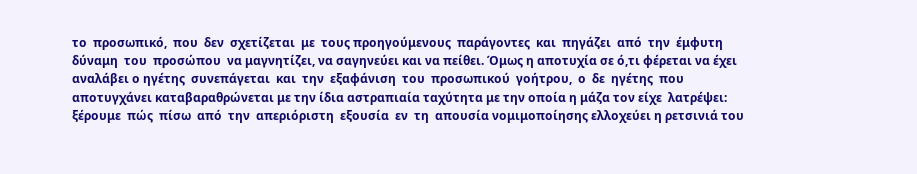το  προσωπικό,  που  δεν  σχετίζεται  με  τους προηγούμενους  παράγοντες  και  πηγάζει  από  την  έμφυτη  δύναμη  του  προσώπου  να μαγνητίζει, να σαγηνεύει και να πείθει. Όμως η αποτυχία σε ό,τι φέρεται να έχει αναλάβει ο ηγέτης  συνεπάγεται  και  την  εξαφάνιση  του  προσωπικού  γοήτρου,  ο  δε  ηγέτης  που αποτυγχάνει καταβαραθρώνεται με την ίδια αστραπιαία ταχύτητα με την οποία η μάζα τον είχε  λατρέψει:  ξέρουμε  πώς  πίσω  από  την  απεριόριστη  εξουσία  εν  τη  απουσία νομιμοποίησης ελλοχεύει η ρετσινιά του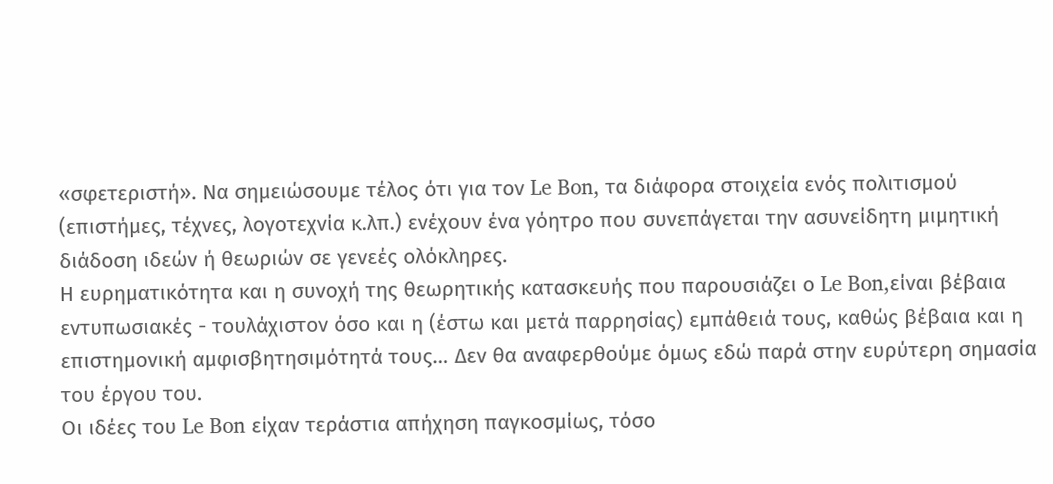«σφετεριστή». Να σημειώσουμε τέλος ότι για τον Le Bon, τα διάφορα στοιχεία ενός πολιτισμού (επιστήμες, τέχνες, λογοτεχνία κ.λπ.) ενέχουν ένα γόητρο που συνεπάγεται την ασυνείδητη μιμητική διάδοση ιδεών ή θεωριών σε γενεές ολόκληρες.
Η ευρηματικότητα και η συνοχή της θεωρητικής κατασκευής που παρουσιάζει ο Le Bon,είναι βέβαια εντυπωσιακές - τουλάχιστον όσο και η (έστω και μετά παρρησίας) εμπάθειά τους, καθώς βέβαια και η επιστημονική αμφισβητησιμότητά τους… Δεν θα αναφερθούμε όμως εδώ παρά στην ευρύτερη σημασία του έργου του.
Οι ιδέες του Le Bon είχαν τεράστια απήχηση παγκοσμίως, τόσο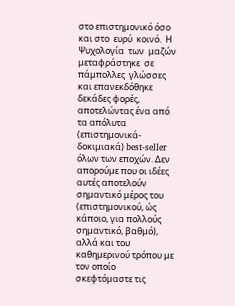στο επιστημονικό όσο και στο  ευρύ  κοινό.  Η  Ψυχολογία  των  μαζών  μεταφράστηκε  σε  πάμπολλες  γλώσσες  και επανεκδόθηκε δεκάδες φορές, αποτελώντας ένα από τα απόλυτα (επιστημονικά-δοκιμιακά) best-seller όλων των εποχών. Δεν απορούμε που οι ιδέες αυτές αποτελούν σημαντικό μέρος του (επιστημονικού, ώς κάποιο, για πολλούς σημαντικό, βαθμό), αλλά και του καθημερινού τρόπου με τον οποίο σκεφτόμαστε τις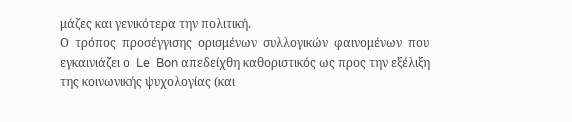μάζες και γενικότερα την πολιτική.
Ο  τρόπος  προσέγγισης  ορισμένων  συλλογικών  φαινομένων  που  εγκαινιάζει ο  Le  Bon απεδείχθη καθοριστικός ως προς την εξέλιξη της κοινωνικής ψυχολογίας (και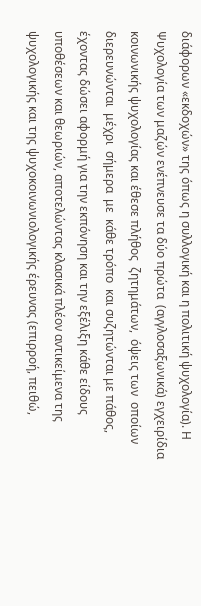διάφορων «εκδοχών» της όπως η συλλογική και η πολιτική ψυχολογία). Η Ψυχολογία των μαζών ενέπνευσε τα δύο πρώτα  (αγγλοσαξωνικά) εγχειρίδια κοινωνικής ψυχολογίας και έθεσε πλήθος  ζητημάτων,  όψεις των  οποίων  διερευνώνται  μέχρι  σήμερα  με  κάθε τρόπο  και συζητώνται με πάθος, έχοντας δώσει αφορμή για την εκπόνηση και την εξέλιξη κάθε είδους υποθέσεων και θεωριών, αποτελώντας κλασικά πλέον αντικείμενα της ψυχολογικής και της ψυχοκοινωνιολογικής έρευνας (επιρροή, πειθώ,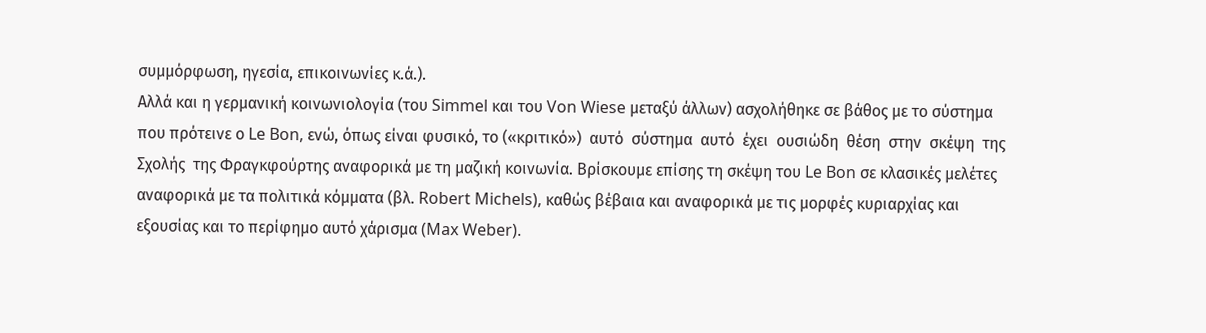συμμόρφωση, ηγεσία, επικοινωνίες κ.ά.).
Αλλά και η γερμανική κοινωνιολογία (του Simmel και του Von Wiese μεταξύ άλλων) ασχολήθηκε σε βάθος με το σύστημα που πρότεινε ο Le Bon, ενώ, όπως είναι φυσικό, το («κριτικό»)  αυτό  σύστημα  αυτό  έχει  ουσιώδη  θέση  στην  σκέψη  της  Σχολής  της Φραγκφούρτης αναφορικά με τη μαζική κοινωνία. Βρίσκουμε επίσης τη σκέψη του Le Bon σε κλασικές μελέτες αναφορικά με τα πολιτικά κόμματα (βλ. Robert Michels), καθώς βέβαια και αναφορικά με τις μορφές κυριαρχίας και εξουσίας και το περίφημο αυτό χάρισμα (Max Weber).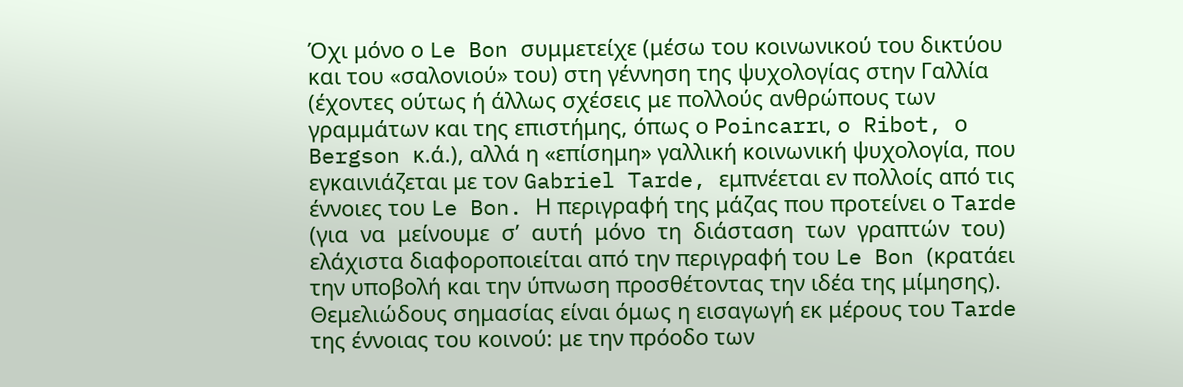Όχι μόνο ο Le Bon συμμετείχε (μέσω του κοινωνικού του δικτύου και του «σαλονιού» του) στη γέννηση της ψυχολογίας στην Γαλλία  (έχοντες ούτως ή άλλως σχέσεις με πολλούς ανθρώπους των γραμμάτων και της επιστήμης, όπως ο Poincarrι, o Ribot, ο Bergson κ.ά.), αλλά η «επίσημη» γαλλική κοινωνική ψυχολογία, που εγκαινιάζεται με τον Gabriel Tarde, εμπνέεται εν πολλοίς από τις έννοιες του Le Bon. Η περιγραφή της μάζας που προτείνει ο Tarde (για  να  μείνουμε  σ’  αυτή  μόνο  τη  διάσταση  των  γραπτών  του)  ελάχιστα διαφοροποιείται από την περιγραφή του Le Bon (κρατάει την υποβολή και την ύπνωση προσθέτοντας την ιδέα της μίμησης). Θεμελιώδους σημασίας είναι όμως η εισαγωγή εκ μέρους του Tarde της έννοιας του κοινού: με την πρόοδο των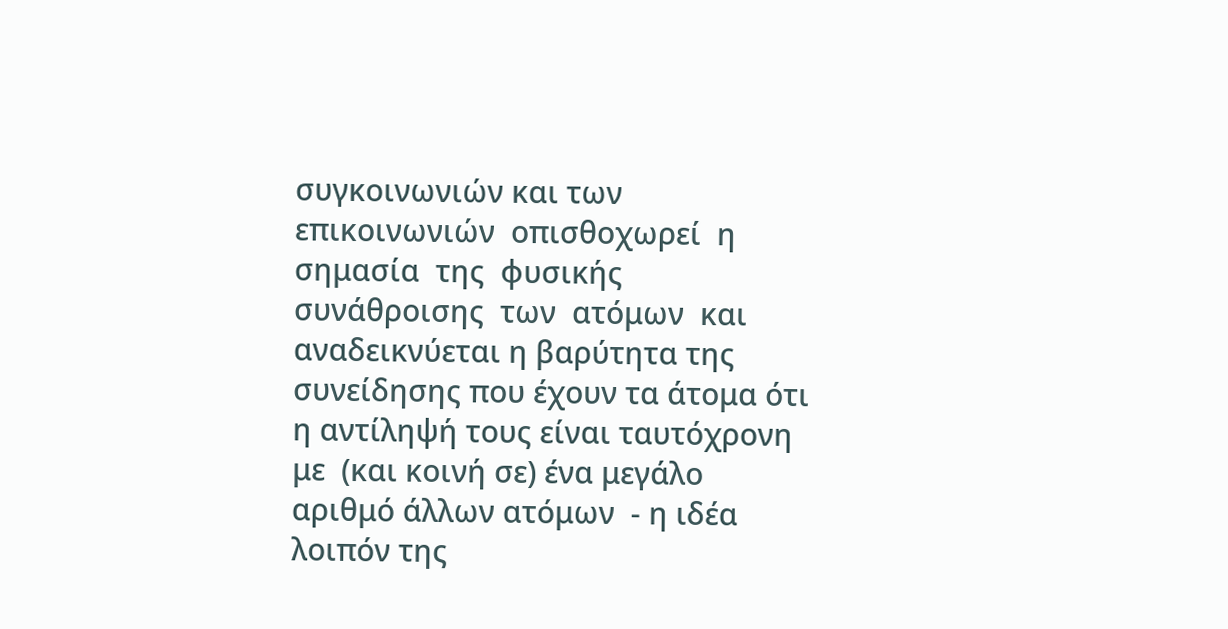συγκοινωνιών και των επικοινωνιών  οπισθοχωρεί  η  σημασία  της  φυσικής  συνάθροισης  των  ατόμων  και αναδεικνύεται η βαρύτητα της συνείδησης που έχουν τα άτομα ότι η αντίληψή τους είναι ταυτόχρονη με  (και κοινή σε) ένα μεγάλο αριθμό άλλων ατόμων  - η ιδέα λοιπόν της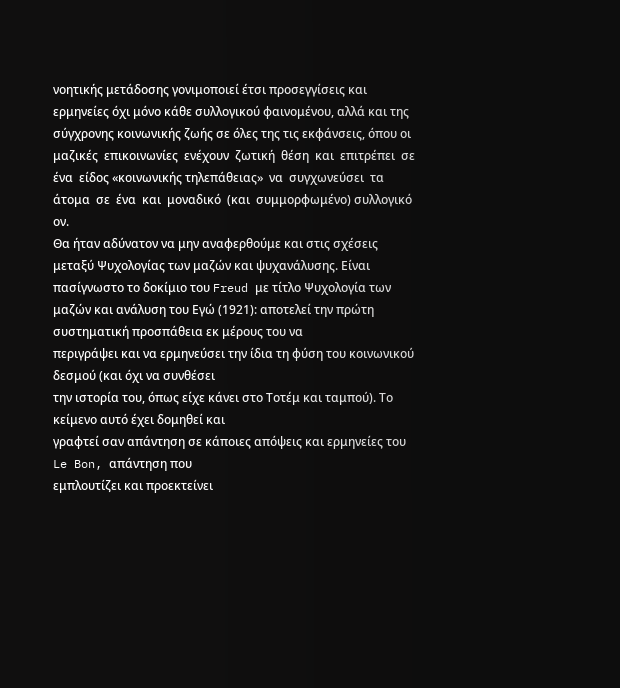νοητικής μετάδοσης γονιμοποιεί έτσι προσεγγίσεις και ερμηνείες όχι μόνο κάθε συλλογικού φαινομένου, αλλά και της σύγχρονης κοινωνικής ζωής σε όλες της τις εκφάνσεις, όπου οι μαζικές  επικοινωνίες  ενέχουν  ζωτική  θέση  και  επιτρέπει  σε  ένα  είδος «κοινωνικής τηλεπάθειας»  να  συγχωνεύσει  τα  άτομα  σε  ένα  και  μοναδικό  (και  συμμορφωμένο) συλλογικό ον.
Θα ήταν αδύνατον να μην αναφερθούμε και στις σχέσεις μεταξύ Ψυχολογίας των μαζών και ψυχανάλυσης. Είναι πασίγνωστο το δοκίμιο του Freud με τίτλο Ψυχολογία των μαζών και ανάλυση του Εγώ (1921): αποτελεί την πρώτη συστηματική προσπάθεια εκ μέρους του να
περιγράψει και να ερμηνεύσει την ίδια τη φύση του κοινωνικού δεσμού (και όχι να συνθέσει
την ιστορία του, όπως είχε κάνει στο Τοτέμ και ταμπού). Το κείμενο αυτό έχει δομηθεί και
γραφτεί σαν απάντηση σε κάποιες απόψεις και ερμηνείες του  Le Bon, απάντηση που
εμπλουτίζει και προεκτείνει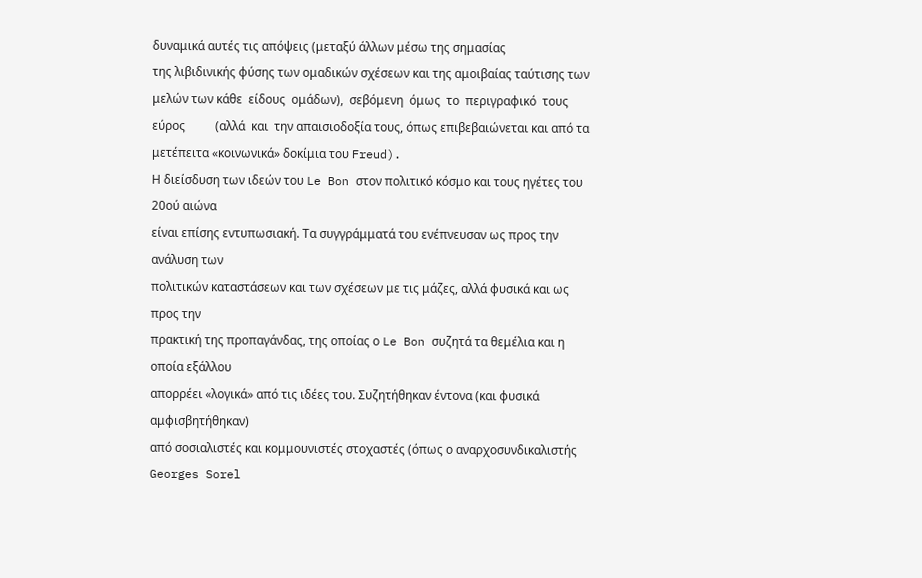δυναμικά αυτές τις απόψεις (μεταξύ άλλων μέσω της σημασίας
της λιβιδινικής φύσης των ομαδικών σχέσεων και της αμοιβαίας ταύτισης των μελών των κάθε  είδους  ομάδων),  σεβόμενη  όμως  το  περιγραφικό  τους  εύρος          (αλλά  και  την απαισιοδοξία τους, όπως επιβεβαιώνεται και από τα μετέπειτα «κοινωνικά» δοκίμια του Freud).
Η διείσδυση των ιδεών του Le Bon στον πολιτικό κόσμο και τους ηγέτες του 20ού αιώνα
είναι επίσης εντυπωσιακή. Τα συγγράμματά του ενέπνευσαν ως προς την ανάλυση των
πολιτικών καταστάσεων και των σχέσεων με τις μάζες, αλλά φυσικά και ως προς την
πρακτική της προπαγάνδας, της οποίας ο Le Bon συζητά τα θεμέλια και η οποία εξάλλου
απορρέει «λογικά» από τις ιδέες του. Συζητήθηκαν έντονα (και φυσικά αμφισβητήθηκαν)
από σοσιαλιστές και κομμουνιστές στοχαστές (όπως ο αναρχοσυνδικαλιστής Georges Sorel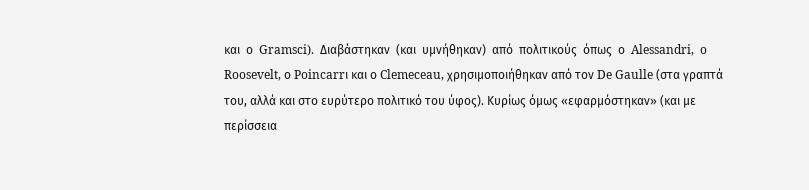και  ο  Gramsci).  Διαβάστηκαν  (και  υμνήθηκαν)  από  πολιτικούς  όπως  ο  Alessandri,  o
Roosevelt, ο Poincarrι και ο Clemeceau, χρησιμοποιήθηκαν από τον De Gaulle (στα γραπτά
του, αλλά και στο ευρύτερο πολιτικό του ύφος). Κυρίως όμως «εφαρμόστηκαν» (και με
περίσσεια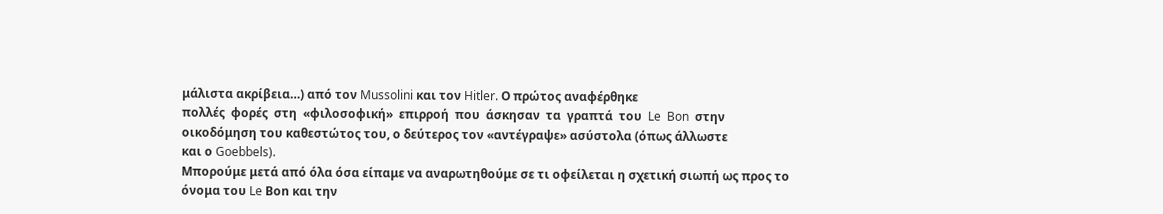μάλιστα ακρίβεια…) από τον Mussolini και τον Hitler. Ο πρώτος αναφέρθηκε
πολλές  φορές  στη  «φιλοσοφική»  επιρροή  που  άσκησαν  τα  γραπτά  του  Le  Bon  στην
οικοδόμηση του καθεστώτος του, ο δεύτερος τον «αντέγραψε» ασύστολα (όπως άλλωστε
και ο Goebbels).
Μπορούμε μετά από όλα όσα είπαμε να αναρωτηθούμε σε τι οφείλεται η σχετική σιωπή ως προς το όνομα του Le Βοn και την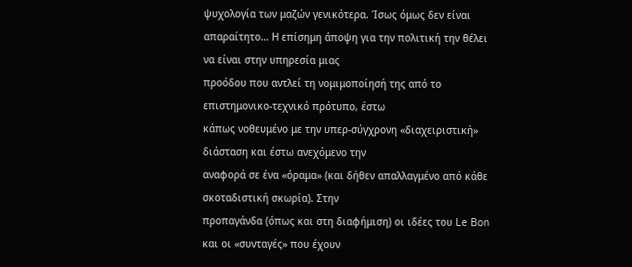ψυχολογία των μαζών γενικότερα. Ίσως όμως δεν είναι
απαραίτητο… Η επίσημη άποψη για την πολιτική την θέλει να είναι στην υπηρεσία μιας
προόδου που αντλεί τη νομιμοποίησή της από το επιστημονικο-τεχνικό πρότυπο, έστω
κάπως νοθευμένο με την υπερ-σύγχρονη «διαχειριστική» διάσταση και έστω ανεχόμενο την
αναφορά σε ένα «όραμα» (και δήθεν απαλλαγμένο από κάθε σκοταδιστική σκωρία). Στην
προπαγάνδα (όπως και στη διαφήμιση) οι ιδέες του Le Bon και οι «συνταγές» που έχουν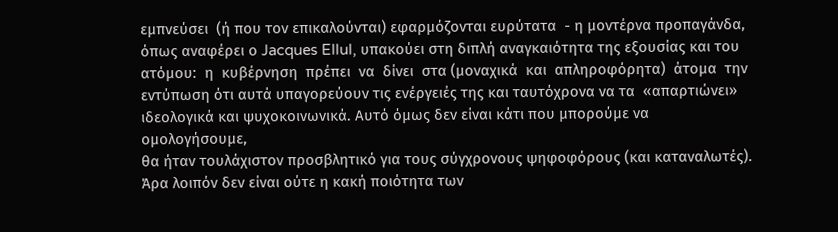εμπνεύσει  (ή που τον επικαλούνται) εφαρμόζονται ευρύτατα  - η μοντέρνα προπαγάνδα,
όπως αναφέρει ο Jacques Ellul, υπακούει στη διπλή αναγκαιότητα της εξουσίας και του
ατόμου:  η  κυβέρνηση  πρέπει  να  δίνει  στα (μοναχικά  και  απληροφόρητα)  άτομα  την εντύπωση ότι αυτά υπαγορεύουν τις ενέργειές της και ταυτόχρονα να τα  «απαρτιώνει»
ιδεολογικά και ψυχοκοινωνικά. Αυτό όμως δεν είναι κάτι που μπορούμε να ομολογήσουμε,
θα ήταν τουλάχιστον προσβλητικό για τους σύγχρονους ψηφοφόρους (και καταναλωτές).
Άρα λοιπόν δεν είναι ούτε η κακή ποιότητα των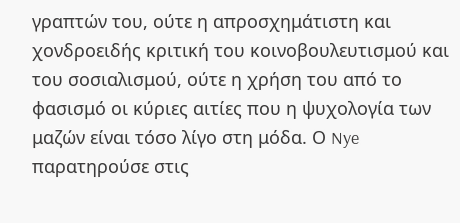γραπτών του, ούτε η απροσχημάτιστη και
χονδροειδής κριτική του κοινοβουλευτισμού και του σοσιαλισμού, ούτε η χρήση του από το
φασισμό οι κύριες αιτίες που η ψυχολογία των μαζών είναι τόσο λίγο στη μόδα. Ο Nye παρατηρούσε στις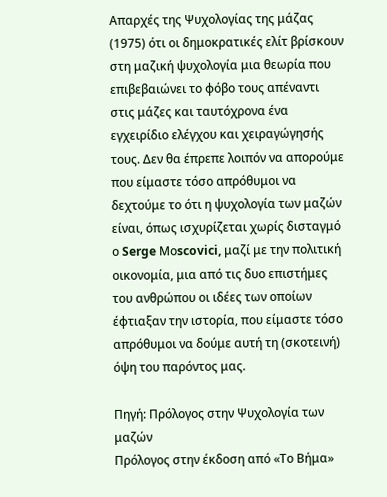Απαρχές της Ψυχολογίας της μάζας  (1975) ότι οι δημοκρατικές ελίτ βρίσκουν στη μαζική ψυχολογία μια θεωρία που επιβεβαιώνει το φόβο τους απέναντι στις μάζες και ταυτόχρονα ένα εγχειρίδιο ελέγχου και χειραγώγησής τους. Δεν θα έπρεπε λοιπόν να απορούμε που είμαστε τόσο απρόθυμοι να δεχτούμε το ότι η ψυχολογία των μαζών είναι, όπως ισχυρίζεται χωρίς δισταγμό ο Serge Μοscovici, μαζί με την πολιτική οικονομία, μια από τις δυο επιστήμες του ανθρώπου οι ιδέες των οποίων έφτιαξαν την ιστορία, που είμαστε τόσο απρόθυμοι να δούμε αυτή τη (σκοτεινή) όψη του παρόντος μας.

Πηγή: Πρόλογος στην Ψυχολογία των μαζών
Πρόλογος στην έκδοση από «Το Βήμα»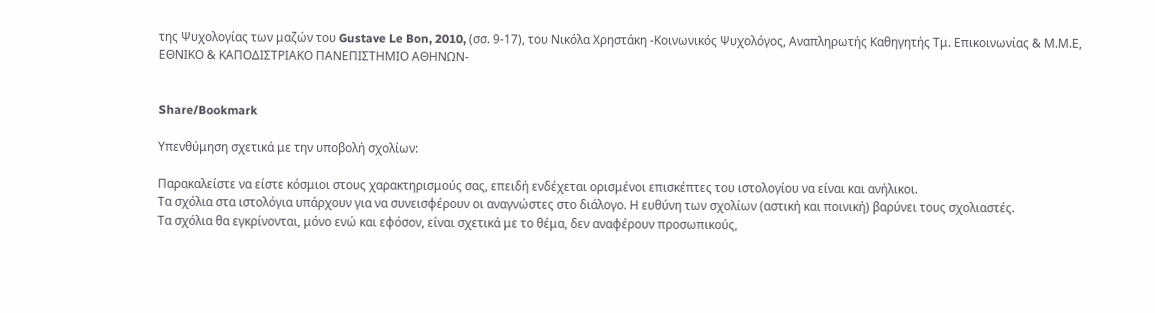της Ψυχολογίας των μαζών του Gustave Le Bon, 2010, (σσ. 9-17), του Νικόλα Χρηστάκη -Κοινωνικός Ψυχολόγος, Αναπληρωτής Καθηγητής Τμ. Επικοινωνίας & Μ.Μ.Ε,
ΕΘΝΙΚΟ & ΚΑΠΟΔΙΣΤΡΙΑΚΟ ΠΑΝΕΠΙΣΤΗΜΙΟ ΑΘΗΝΩΝ-


Share/Bookmark

Υπενθύμηση σχετικά με την υποβολή σχολίων:

Παρακαλείστε να είστε κόσμιοι στους χαρακτηρισμούς σας, επειδή ενδέχεται ορισμένοι επισκέπτες του ιστολογίου να είναι και ανήλικοι.
Τα σχόλια στα ιστολόγια υπάρχουν για να συνεισφέρουν οι αναγνώστες στο διάλογο. Η ευθύνη των σχολίων (αστική και ποινική) βαρύνει τους σχολιαστές.
Τα σχόλια θα εγκρίνονται, μόνο ενώ και εφόσον, είναι σχετικά με το θέμα, δεν αναφέρουν προσωπικούς,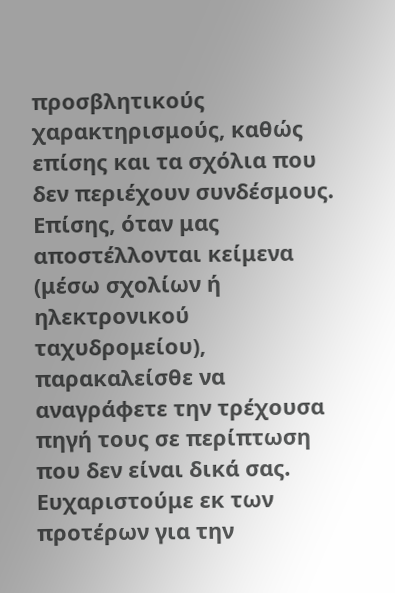προσβλητικούς χαρακτηρισμούς, καθώς επίσης και τα σχόλια που δεν περιέχουν συνδέσμους.
Επίσης, όταν μας αποστέλλονται κείμενα (μέσω σχολίων ή ηλεκτρονικού ταχυδρομείου), παρακαλείσθε να αναγράφετε την τρέχουσα πηγή τους σε περίπτωση που δεν είναι δικά σας. Ευχαριστούμε εκ των προτέρων για την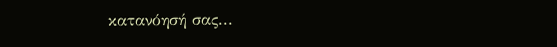κατανόησή σας...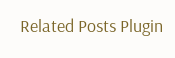Related Posts Plugin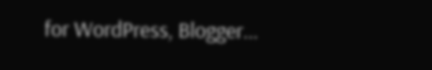for WordPress, Blogger...